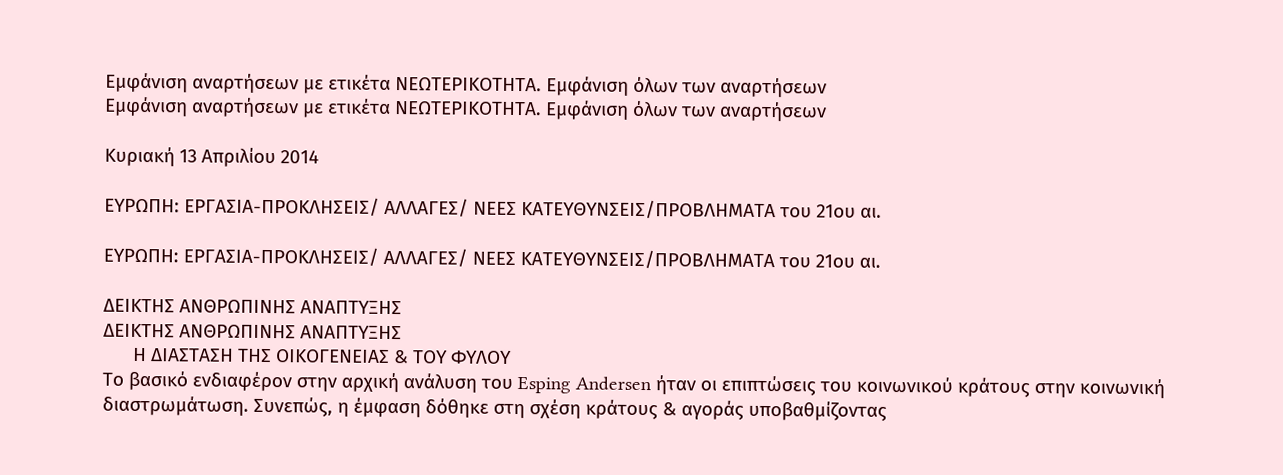Εμφάνιση αναρτήσεων με ετικέτα ΝΕΩΤΕΡΙΚΟΤΗΤΑ. Εμφάνιση όλων των αναρτήσεων
Εμφάνιση αναρτήσεων με ετικέτα ΝΕΩΤΕΡΙΚΟΤΗΤΑ. Εμφάνιση όλων των αναρτήσεων

Κυριακή 13 Απριλίου 2014

ΕΥΡΩΠΗ: ΕΡΓΑΣΙΑ-ΠΡΟΚΛΗΣΕΙΣ/ ΑΛΛΑΓΕΣ/ ΝΕΕΣ ΚΑΤΕΥΘΥΝΣΕΙΣ/ΠΡΟΒΛΗΜΑΤΑ του 21ου αι.

ΕΥΡΩΠΗ: ΕΡΓΑΣΙΑ-ΠΡΟΚΛΗΣΕΙΣ/ ΑΛΛΑΓΕΣ/ ΝΕΕΣ ΚΑΤΕΥΘΥΝΣΕΙΣ/ΠΡΟΒΛΗΜΑΤΑ του 21ου αι.

ΔΕΙΚΤΗΣ ΑΝΘΡΩΠΙΝΗΣ ΑΝΑΠΤΥΞΗΣ
ΔΕΙΚΤΗΣ ΑΝΘΡΩΠΙΝΗΣ ΑΝΑΠΤΥΞΗΣ
      Η ΔΙΑΣΤΑΣΗ ΤΗΣ ΟΙΚΟΓΕΝΕΙΑΣ & ΤΟΥ ΦΥΛΟΥ
Το βασικό ενδιαφέρον στην αρχική ανάλυση του Esping Andersen ήταν οι επιπτώσεις του κοινωνικού κράτους στην κοινωνική διαστρωμάτωση. Συνεπώς, η έμφαση δόθηκε στη σχέση κράτους & αγοράς υποβαθμίζοντας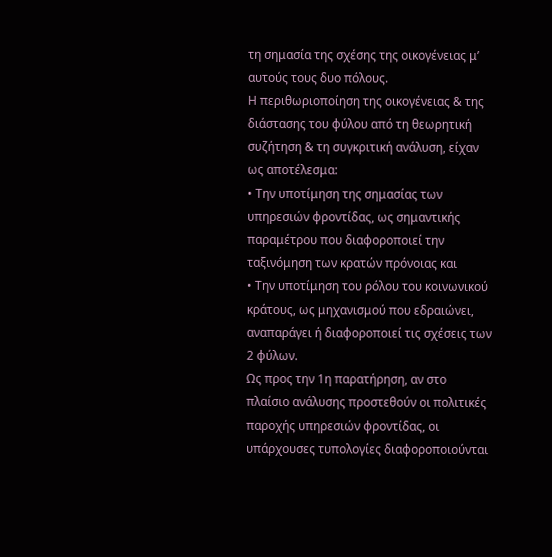τη σημασία της σχέσης της οικογένειας μ’ αυτούς τους δυο πόλους.
Η περιθωριοποίηση της οικογένειας & της διάστασης του φύλου από τη θεωρητική συζήτηση & τη συγκριτική ανάλυση, είχαν ως αποτέλεσμα:
• Την υποτίμηση της σημασίας των υπηρεσιών φροντίδας, ως σημαντικής παραμέτρου που διαφοροποιεί την ταξινόμηση των κρατών πρόνοιας και
• Την υποτίμηση του ρόλου του κοινωνικού κράτους, ως μηχανισμού που εδραιώνει, αναπαράγει ή διαφοροποιεί τις σχέσεις των 2 φύλων.
Ως προς την 1η παρατήρηση, αν στο πλαίσιο ανάλυσης προστεθούν οι πολιτικές παροχής υπηρεσιών φροντίδας, οι υπάρχουσες τυπολογίες διαφοροποιούνται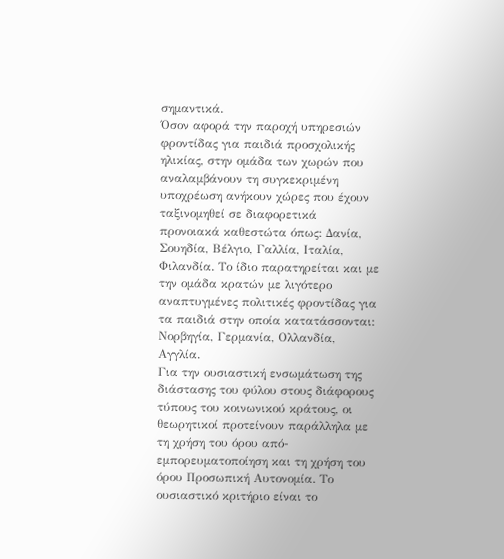σημαντικά.
Όσον αφορά την παροχή υπηρεσιών φροντίδας για παιδιά προσχολικής ηλικίας, στην ομάδα των χωρών που αναλαμβάνουν τη συγκεκριμένη υποχρέωση ανήκουν χώρες που έχουν ταξινομηθεί σε διαφορετικά προνοιακά καθεστώτα όπως: Δανία, Σουηδία, Βέλγιο, Γαλλία, Ιταλία, Φιλανδία. Το ίδιο παρατηρείται και με την ομάδα κρατών με λιγότερο αναπτυγμένες πολιτικές φροντίδας για τα παιδιά στην οποία κατατάσσονται: Νορβηγία, Γερμανία, Ολλανδία, Αγγλία.
Για την ουσιαστική ενσωμάτωση της διάστασης του φύλου στους διάφορους τύπους του κοινωνικού κράτους, οι θεωρητικοί προτείνουν παράλληλα με τη χρήση του όρου από-εμπορευματοποίηση και τη χρήση του όρου Προσωπική Αυτονομία. Το ουσιαστικό κριτήριο είναι το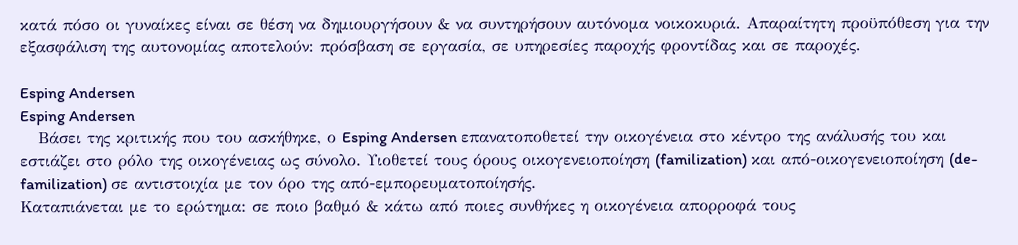κατά πόσο οι γυναίκες είναι σε θέση να δημιουργήσουν & να συντηρήσουν αυτόνομα νοικοκυριά. Απαραίτητη προϋπόθεση για την εξασφάλιση της αυτονομίας αποτελούν: πρόσβαση σε εργασία, σε υπηρεσίες παροχής φροντίδας και σε παροχές.

Esping Andersen
Esping Andersen
   Βάσει της κριτικής που του ασκήθηκε, ο Esping Andersen επανατοποθετεί την οικογένεια στο κέντρο της ανάλυσής του και εστιάζει στο ρόλο της οικογένειας ως σύνολο. Υιοθετεί τους όρους οικογενειοποίηση (familization) και από-οικογενειοποίηση (de-familization) σε αντιστοιχία με τον όρο της από-εμπορευματοποίησής.
Καταπιάνεται με το ερώτημα: σε ποιο βαθμό & κάτω από ποιες συνθήκες η οικογένεια απορροφά τους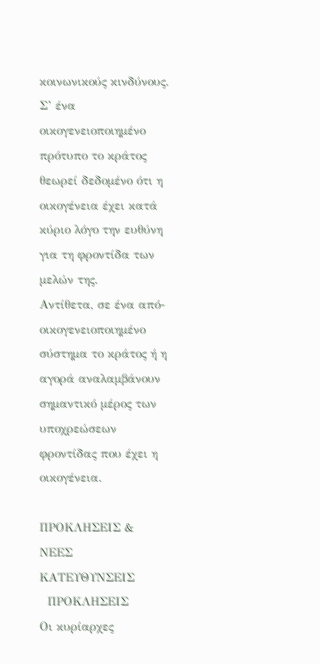κοινωνικούς κινδύνους.
Σ’ ένα οικογενειοποιημένο πρότυπο το κράτος θεωρεί δεδομένο ότι η οικογένεια έχει κατά κύριο λόγο την ευθύνη για τη φροντίδα των μελών της.
Αντίθετα, σε ένα από-οικογενειοποιημένο σύστημα το κράτος ή η αγορά αναλαμβάνουν σημαντικό μέρος των υποχρεώσεων φροντίδας που έχει η οικογένεια.

ΠΡΟΚΛΗΣΕΙΣ & ΝΕΕΣ ΚΑΤΕΥΘΥΝΣΕΙΣ
  ΠΡΟΚΛΗΣΕΙΣ
Οι κυρίαρχες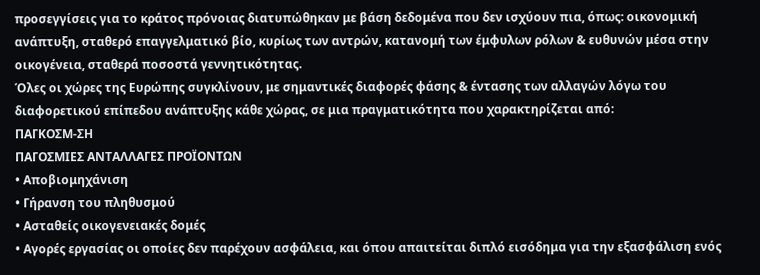προσεγγίσεις για το κράτος πρόνοιας διατυπώθηκαν με βάση δεδομένα που δεν ισχύουν πια, όπως: οικονομική ανάπτυξη, σταθερό επαγγελματικό βίο, κυρίως των αντρών, κατανομή των έμφυλων ρόλων & ευθυνών μέσα στην οικογένεια, σταθερά ποσοστά γεννητικότητας.
Όλες οι χώρες της Ευρώπης συγκλίνουν, με σημαντικές διαφορές φάσης & έντασης των αλλαγών λόγω του διαφορετικού επίπεδου ανάπτυξης κάθε χώρας, σε μια πραγματικότητα που χαρακτηρίζεται από:
ΠΑΓΚΟΣΜ-ΣΗ
ΠΑΓΟΣΜΙΕΣ ΑΝΤΑΛΛΑΓΕΣ ΠΡΟΪΟΝΤΩΝ
• Αποβιομηχάνιση
• Γήρανση του πληθυσμού
• Ασταθείς οικογενειακές δομές
• Αγορές εργασίας οι οποίες δεν παρέχουν ασφάλεια, και όπου απαιτείται διπλό εισόδημα για την εξασφάλιση ενός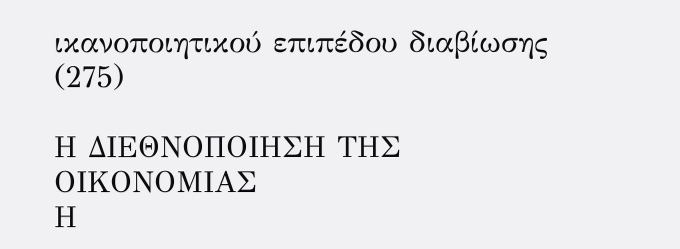ικανοποιητικού επιπέδου διαβίωσης (275)

Η ΔΙΕΘΝΟΠΟΙΗΣΗ ΤΗΣ ΟΙΚΟΝΟΜΙΑΣ
Η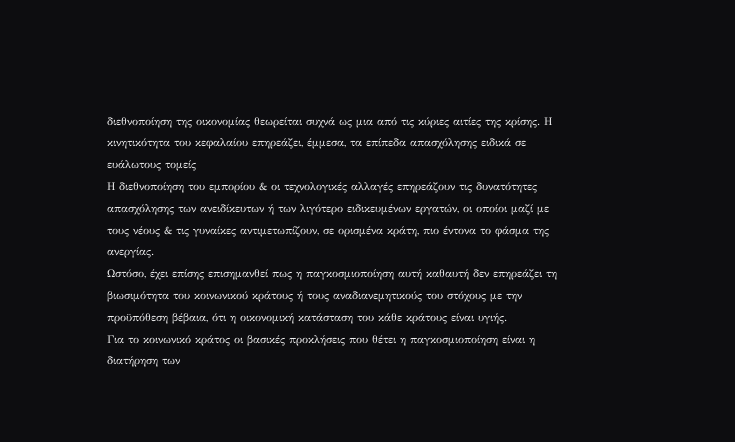διεθνοποίηση της οικονομίας θεωρείται συχνά ως μια από τις κύριες αιτίες της κρίσης. Η κινητικότητα του κεφαλαίου επηρεάζει, έμμεσα, τα επίπεδα απασχόλησης ειδικά σε ευάλωτους τομείς
Η διεθνοποίηση του εμπορίου & οι τεχνολογικές αλλαγές επηρεάζουν τις δυνατότητες απασχόλησης των ανειδίκευτων ή των λιγότερο ειδικευμένων εργατών, οι οποίοι μαζί με τους νέους & τις γυναίκες αντιμετωπίζουν, σε ορισμένα κράτη, πιο έντονα το φάσμα της ανεργίας.
Ωστόσο, έχει επίσης επισημανθεί πως η παγκοσμιοποίηση αυτή καθαυτή δεν επηρεάζει τη βιωσιμότητα του κοινωνικού κράτους ή τους αναδιανεμητικούς του στόχους με την προϋπόθεση βέβαια, ότι η οικονομική κατάσταση του κάθε κράτους είναι υγιής.
Για το κοινωνικό κράτος οι βασικές προκλήσεις που θέτει η παγκοσμιοποίηση είναι η διατήρηση των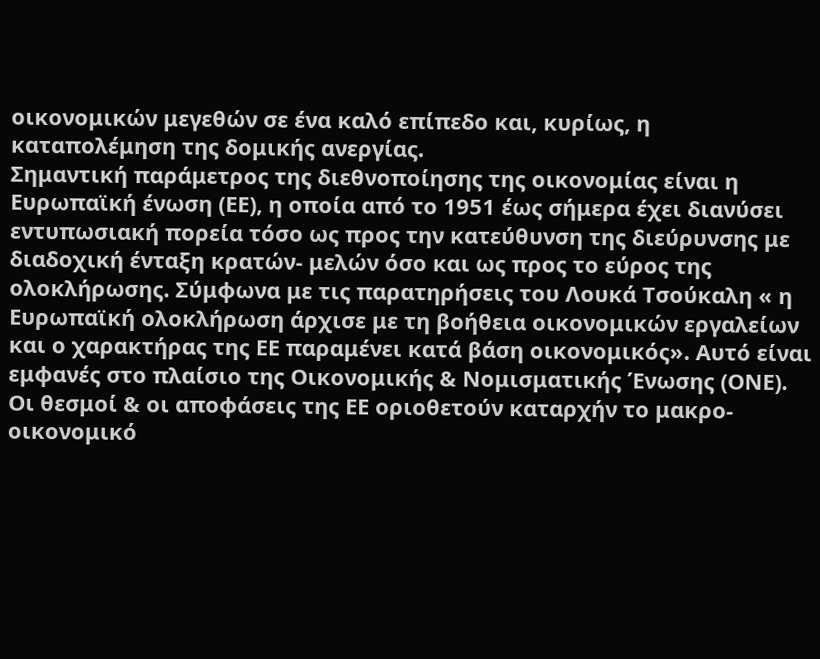οικονομικών μεγεθών σε ένα καλό επίπεδο και, κυρίως, η καταπολέμηση της δομικής ανεργίας.
Σημαντική παράμετρος της διεθνοποίησης της οικονομίας είναι η Ευρωπαϊκή ένωση (ΕΕ), η οποία από το 1951 έως σήμερα έχει διανύσει εντυπωσιακή πορεία τόσο ως προς την κατεύθυνση της διεύρυνσης με διαδοχική ένταξη κρατών- μελών όσο και ως προς το εύρος της ολοκλήρωσης. Σύμφωνα με τις παρατηρήσεις του Λουκά Τσούκαλη « η Ευρωπαϊκή ολοκλήρωση άρχισε με τη βοήθεια οικονομικών εργαλείων και ο χαρακτήρας της ΕΕ παραμένει κατά βάση οικονομικός». Αυτό είναι εμφανές στο πλαίσιο της Οικονομικής & Νομισματικής Ένωσης (ΟΝΕ).
Οι θεσμοί & οι αποφάσεις της ΕΕ οριοθετούν καταρχήν το μακρο-οικονομικό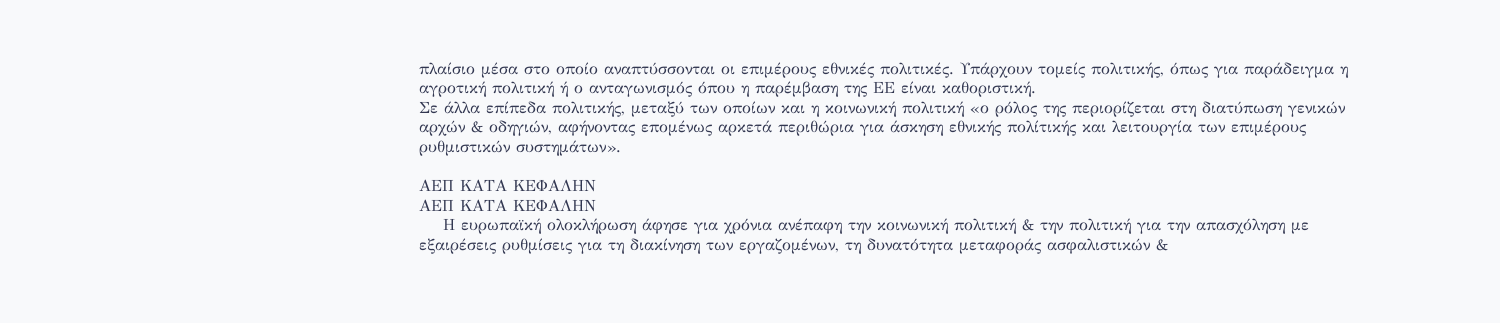πλαίσιο μέσα στο οποίο αναπτύσσονται οι επιμέρους εθνικές πολιτικές. Υπάρχουν τομείς πολιτικής, όπως για παράδειγμα η αγροτική πολιτική ή ο ανταγωνισμός όπου η παρέμβαση της ΕΕ είναι καθοριστική.
Σε άλλα επίπεδα πολιτικής, μεταξύ των οποίων και η κοινωνική πολιτική «ο ρόλος της περιορίζεται στη διατύπωση γενικών αρχών & οδηγιών, αφήνοντας επομένως αρκετά περιθώρια για άσκηση εθνικής πολίτικής και λειτουργία των επιμέρους ρυθμιστικών συστημάτων».

ΑΕΠ ΚΑΤΑ ΚΕΦΑΛΗΝ
ΑΕΠ ΚΑΤΑ ΚΕΦΑΛΗΝ
    Η ευρωπαϊκή ολοκλήρωση άφησε για χρόνια ανέπαφη την κοινωνική πολιτική & την πολιτική για την απασχόληση με εξαιρέσεις ρυθμίσεις για τη διακίνηση των εργαζομένων, τη δυνατότητα μεταφοράς ασφαλιστικών &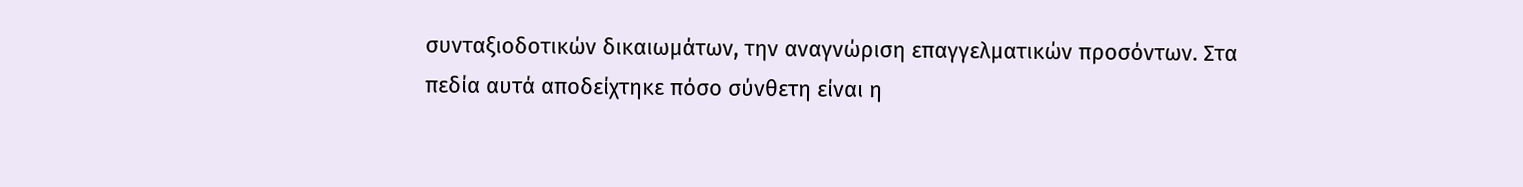συνταξιοδοτικών δικαιωμάτων, την αναγνώριση επαγγελματικών προσόντων. Στα πεδία αυτά αποδείχτηκε πόσο σύνθετη είναι η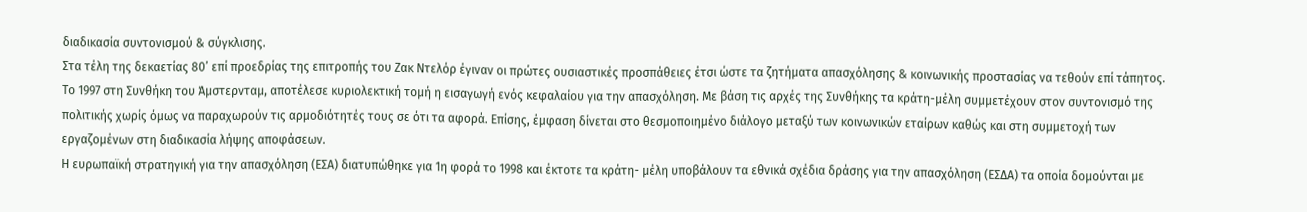διαδικασία συντονισμού & σύγκλισης.
Στα τέλη της δεκαετίας 80’ επί προεδρίας της επιτροπής του Ζακ Ντελόρ έγιναν οι πρώτες ουσιαστικές προσπάθειες έτσι ώστε τα ζητήματα απασχόλησης & κοινωνικής προστασίας να τεθούν επί τάπητος.
Το 1997 στη Συνθήκη του Άμστερνταμ, αποτέλεσε κυριολεκτική τομή η εισαγωγή ενός κεφαλαίου για την απασχόληση. Με βάση τις αρχές της Συνθήκης τα κράτη-μέλη συμμετέχουν στον συντονισμό της πολιτικής χωρίς όμως να παραχωρούν τις αρμοδιότητές τους σε ότι τα αφορά. Επίσης, έμφαση δίνεται στο θεσμοποιημένο διάλογο μεταξύ των κοινωνικών εταίρων καθώς και στη συμμετοχή των εργαζομένων στη διαδικασία λήψης αποφάσεων.
Η ευρωπαϊκή στρατηγική για την απασχόληση (ΕΣΑ) διατυπώθηκε για 1η φορά το 1998 και έκτοτε τα κράτη- μέλη υποβάλουν τα εθνικά σχέδια δράσης για την απασχόληση (ΕΣΔΑ) τα οποία δομούνται με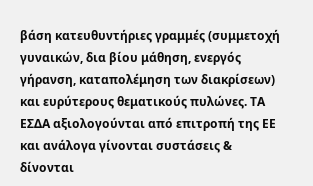βάση κατευθυντήριες γραμμές (συμμετοχή γυναικών, δια βίου μάθηση, ενεργός γήρανση, καταπολέμηση των διακρίσεων) και ευρύτερους θεματικούς πυλώνες. ΤΑ ΕΣΔΑ αξιολογούνται από επιτροπή της ΕΕ και ανάλογα γίνονται συστάσεις & δίνονται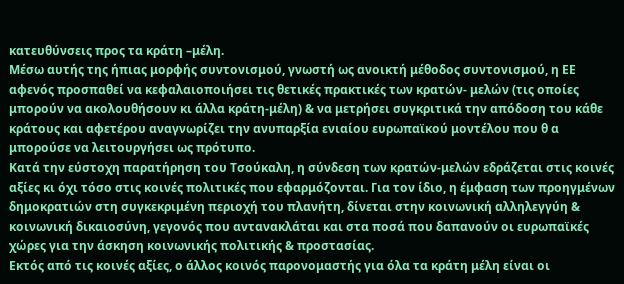κατευθύνσεις προς τα κράτη –μέλη.
Μέσω αυτής της ήπιας μορφής συντονισμού, γνωστή ως ανοικτή μέθοδος συντονισμού, η ΕΕ αφενός προσπαθεί να κεφαλαιοποιήσει τις θετικές πρακτικές των κρατών- μελών (τις οποίες μπορούν να ακολουθήσουν κι άλλα κράτη-μέλη) & να μετρήσει συγκριτικά την απόδοση του κάθε κράτους και αφετέρου αναγνωρίζει την ανυπαρξία ενιαίου ευρωπαϊκού μοντέλου που θ α μπορούσε να λειτουργήσει ως πρότυπο.
Κατά την εύστοχη παρατήρηση του Τσούκαλη, η σύνδεση των κρατών-μελών εδράζεται στις κοινές αξίες κι όχι τόσο στις κοινές πολιτικές που εφαρμόζονται. Για τον ίδιο, η έμφαση των προηγμένων δημοκρατιών στη συγκεκριμένη περιοχή του πλανήτη, δίνεται στην κοινωνική αλληλεγγύη & κοινωνική δικαιοσύνη, γεγονός που αντανακλάται και στα ποσά που δαπανούν οι ευρωπαϊκές χώρες για την άσκηση κοινωνικής πολιτικής & προστασίας.
Εκτός από τις κοινές αξίες, ο άλλος κοινός παρονομαστής για όλα τα κράτη μέλη είναι οι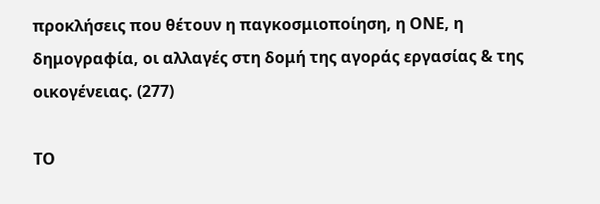προκλήσεις που θέτουν η παγκοσμιοποίηση, η ΟΝΕ, η δημογραφία, οι αλλαγές στη δομή της αγοράς εργασίας & της οικογένειας. (277)

ΤΟ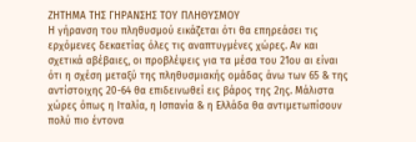ΖΗΤΗΜΑ ΤΗΣ ΓΗΡΑΝΣΗΣ ΤΟΥ ΠΛΗΘΥΣΜΟΥ
Η γήρανση του πληθυσμού εικάζεται ότι θα επηρεάσει τις ερχόμενες δεκαετίας όλες τις αναπτυγμένες χώρες. Αν και σχετικά αβέβαιες, οι προβλέψεις για τα μέσα του 21ου αι είναι ότι η σχέση μεταξύ της πληθυσμιακής ομάδας άνω των 65 & της αντίστοιχης 20-64 θα επιδεινωθεί εις βάρος της 2ης. Μάλιστα χώρες όπως η Ιταλία, η Ισπανία & η Ελλάδα θα αντιμετωπίσουν πολύ πιο έντονα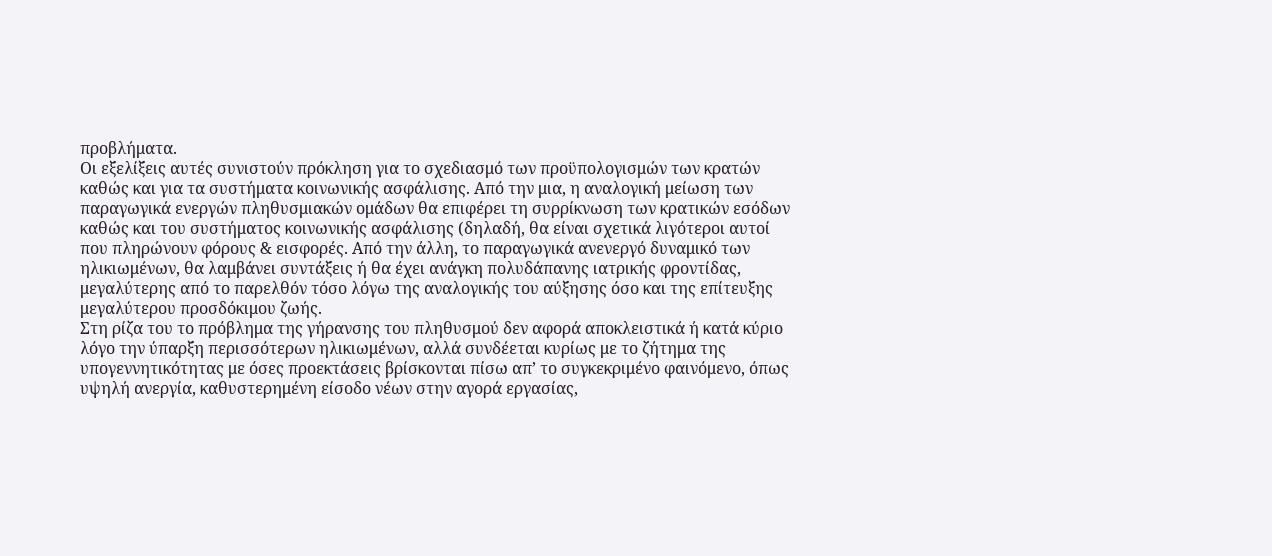προβλήματα.
Οι εξελίξεις αυτές συνιστούν πρόκληση για το σχεδιασμό των προϋπολογισμών των κρατών καθώς και για τα συστήματα κοινωνικής ασφάλισης. Από την μια, η αναλογική μείωση των παραγωγικά ενεργών πληθυσμιακών ομάδων θα επιφέρει τη συρρίκνωση των κρατικών εσόδων καθώς και του συστήματος κοινωνικής ασφάλισης (δηλαδή, θα είναι σχετικά λιγότεροι αυτοί που πληρώνουν φόρους & εισφορές. Από την άλλη, το παραγωγικά ανενεργό δυναμικό των ηλικιωμένων, θα λαμβάνει συντάξεις ή θα έχει ανάγκη πολυδάπανης ιατρικής φροντίδας, μεγαλύτερης από το παρελθόν τόσο λόγω της αναλογικής του αύξησης όσο και της επίτευξης μεγαλύτερου προσδόκιμου ζωής.
Στη ρίζα του το πρόβλημα της γήρανσης του πληθυσμού δεν αφορά αποκλειστικά ή κατά κύριο λόγο την ύπαρξη περισσότερων ηλικιωμένων, αλλά συνδέεται κυρίως με το ζήτημα της υπογεννητικότητας με όσες προεκτάσεις βρίσκονται πίσω απ’ το συγκεκριμένο φαινόμενο, όπως υψηλή ανεργία, καθυστερημένη είσοδο νέων στην αγορά εργασίας,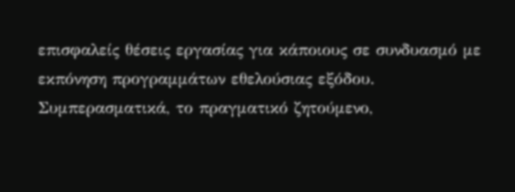επισφαλείς θέσεις εργασίας για κάποιους σε συνδυασμό με εκπόνηση προγραμμάτων εθελούσιας εξόδου.
Συμπερασματικά, το πραγματικό ζητούμενο,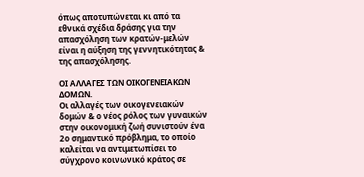όπως αποτυπώνεται κι από τα εθνικά σχέδια δράσης για την απασχόληση των κρατών-μελών είναι η αύξηση της γεννητικότητας & της απασχόλησης.

ΟΙ ΑΛΛΑΓΕΣ ΤΩΝ ΟΙΚΟΓΕΝΕΙΑΚΩΝ ΔΟΜΩΝ.
Οι αλλαγές των οικογενειακών δομών & ο νέος ρόλος των γυναικών στην οικονομική ζωή συνιστούν ένα 2ο σημαντικό πρόβλημα, το οποίο καλείται να αντιμετωπίσει το σύγχρονο κοινωνικό κράτος σε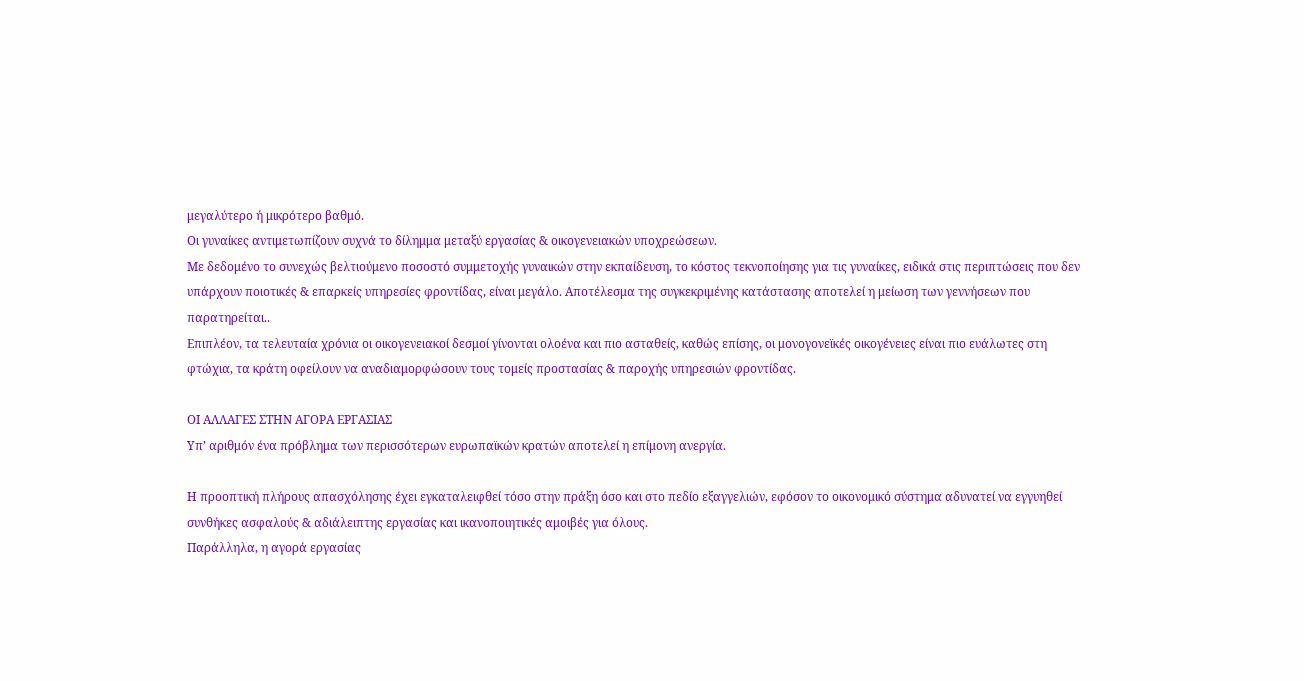μεγαλύτερο ή μικρότερο βαθμό.
Οι γυναίκες αντιμετωπίζουν συχνά το δίλημμα μεταξύ εργασίας & οικογενειακών υποχρεώσεων.
Με δεδομένο το συνεχώς βελτιούμενο ποσοστό συμμετοχής γυναικών στην εκπαίδευση, το κόστος τεκνοποίησης για τις γυναίκες, ειδικά στις περιπτώσεις που δεν υπάρχουν ποιοτικές & επαρκείς υπηρεσίες φροντίδας, είναι μεγάλο. Αποτέλεσμα της συγκεκριμένης κατάστασης αποτελεί η μείωση των γεννήσεων που παρατηρείται..
Επιπλέον, τα τελευταία χρόνια οι οικογενειακοί δεσμοί γίνονται ολοένα και πιο ασταθείς, καθώς επίσης, οι μονογονεϊκές οικογένειες είναι πιο ευάλωτες στη φτώχια, τα κράτη οφείλουν να αναδιαμορφώσουν τους τομείς προστασίας & παροχής υπηρεσιών φροντίδας.

ΟΙ ΑΛΛΑΓΕΣ ΣΤΗΝ ΑΓΟΡΑ ΕΡΓΑΣΙΑΣ
Υπ’ αριθμόν ένα πρόβλημα των περισσότερων ευρωπαϊκών κρατών αποτελεί η επίμονη ανεργία.

Η προοπτική πλήρους απασχόλησης έχει εγκαταλειφθεί τόσο στην πράξη όσο και στο πεδίο εξαγγελιών, εφόσον το οικονομικό σύστημα αδυνατεί να εγγυηθεί συνθήκες ασφαλούς & αδιάλειπτης εργασίας και ικανοποιητικές αμοιβές για όλους.
Παράλληλα, η αγορά εργασίας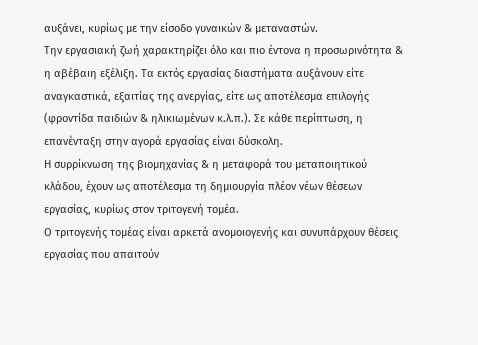αυξάνει, κυρίως με την είσοδο γυναικών & μεταναστών.
Την εργασιακή ζωή χαρακτηρίζει όλο και πιο έντονα η προσωρινότητα & η αβέβαιη εξέλιξη. Τα εκτός εργασίας διαστήματα αυξάνουν είτε αναγκαστικά, εξαιτίας της ανεργίας, είτε ως αποτέλεσμα επιλογής (φροντίδα παιδιών & ηλικιωμένων κ.λ.π.). Σε κάθε περίπτωση, η επανένταξη στην αγορά εργασίας είναι δύσκολη.
Η συρρίκνωση της βιομηχανίας & η μεταφορά του μεταποιητικού κλάδου, έχουν ως αποτέλεσμα τη δημιουργία πλέον νέων θέσεων εργασίας, κυρίως στον τριτογενή τομέα.
Ο τριτογενής τομέας είναι αρκετά ανομοιογενής και συνυπάρχουν θέσεις εργασίας που απαιτούν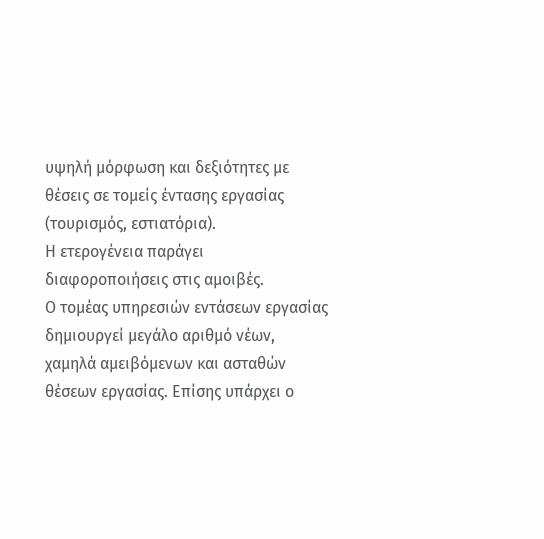υψηλή μόρφωση και δεξιότητες με θέσεις σε τομείς έντασης εργασίας (τουρισμός, εστιατόρια).
Η ετερογένεια παράγει διαφοροποιήσεις στις αμοιβές.
Ο τομέας υπηρεσιών εντάσεων εργασίας δημιουργεί μεγάλο αριθμό νέων, χαμηλά αμειβόμενων και ασταθών θέσεων εργασίας. Επίσης υπάρχει ο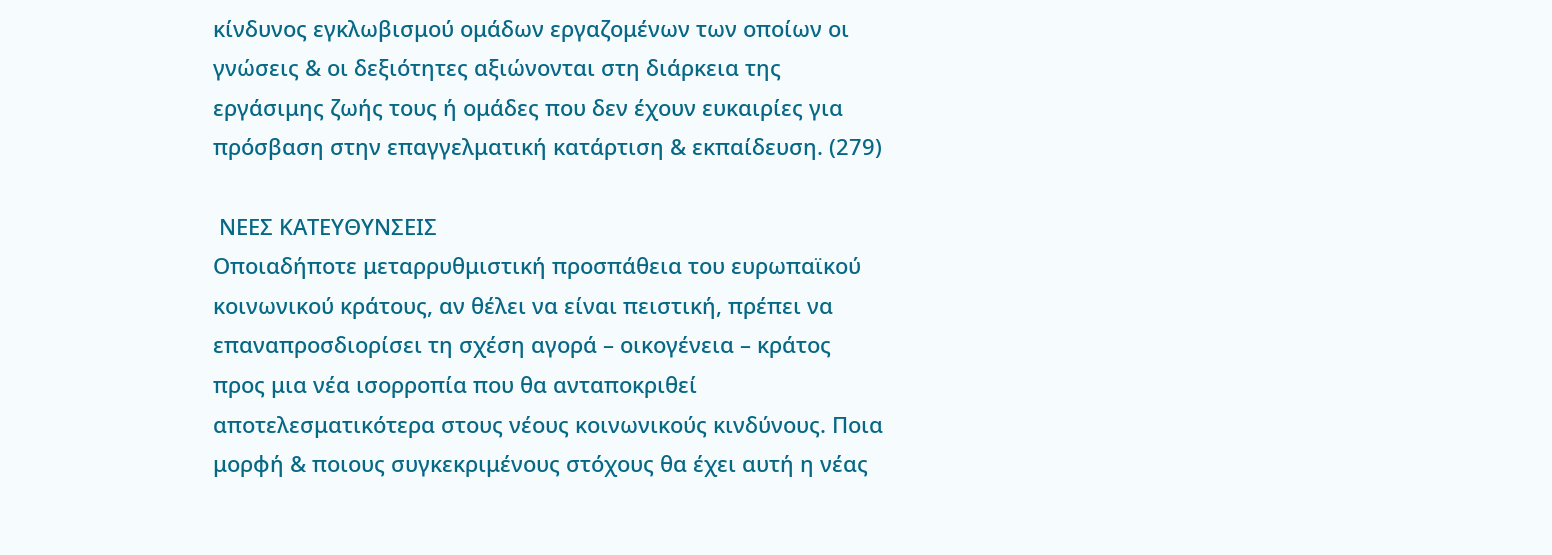κίνδυνος εγκλωβισμού ομάδων εργαζομένων των οποίων οι γνώσεις & οι δεξιότητες αξιώνονται στη διάρκεια της εργάσιμης ζωής τους ή ομάδες που δεν έχουν ευκαιρίες για πρόσβαση στην επαγγελματική κατάρτιση & εκπαίδευση. (279)

 ΝΕΕΣ ΚΑΤΕΥΘΥΝΣΕΙΣ
Οποιαδήποτε μεταρρυθμιστική προσπάθεια του ευρωπαϊκού κοινωνικού κράτους, αν θέλει να είναι πειστική, πρέπει να επαναπροσδιορίσει τη σχέση αγορά – οικογένεια – κράτος προς μια νέα ισορροπία που θα ανταποκριθεί αποτελεσματικότερα στους νέους κοινωνικούς κινδύνους. Ποια μορφή & ποιους συγκεκριμένους στόχους θα έχει αυτή η νέας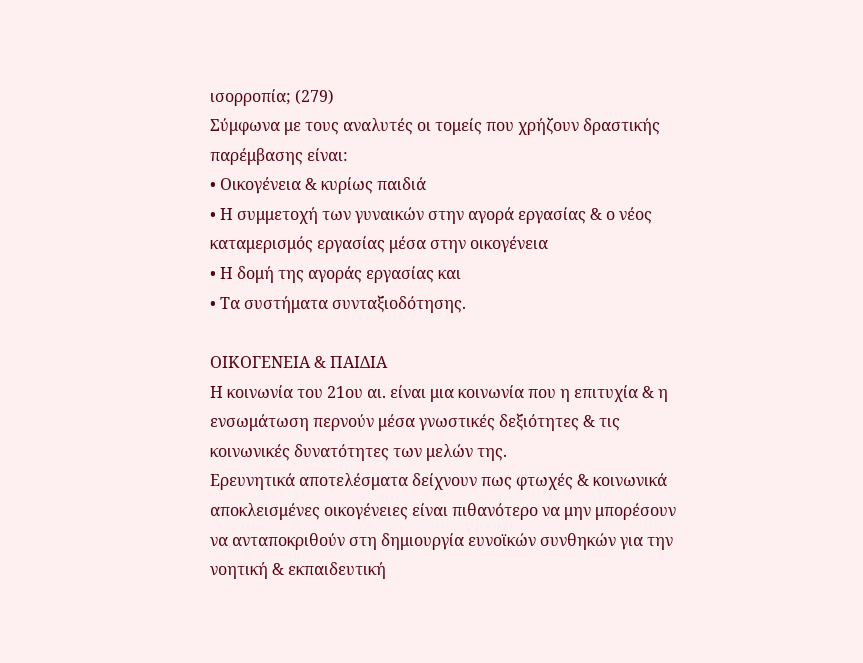ισορροπία; (279)
Σύμφωνα με τους αναλυτές οι τομείς που χρήζουν δραστικής παρέμβασης είναι:
• Οικογένεια & κυρίως παιδιά
• Η συμμετοχή των γυναικών στην αγορά εργασίας & ο νέος καταμερισμός εργασίας μέσα στην οικογένεια
• Η δομή της αγοράς εργασίας και
• Τα συστήματα συνταξιοδότησης.

ΟΙΚΟΓΕΝΕΙΑ & ΠΑΙΔΙΑ
Η κοινωνία του 21ου αι. είναι μια κοινωνία που η επιτυχία & η ενσωμάτωση περνούν μέσα γνωστικές δεξιότητες & τις κοινωνικές δυνατότητες των μελών της.
Ερευνητικά αποτελέσματα δείχνουν πως φτωχές & κοινωνικά αποκλεισμένες οικογένειες είναι πιθανότερο να μην μπορέσουν να ανταποκριθούν στη δημιουργία ευνοϊκών συνθηκών για την νοητική & εκπαιδευτική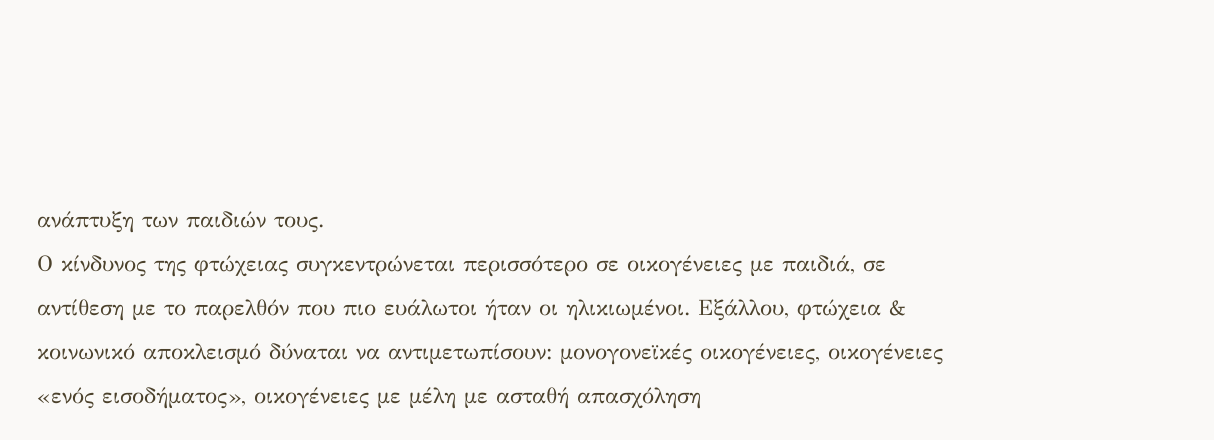ανάπτυξη των παιδιών τους.
Ο κίνδυνος της φτώχειας συγκεντρώνεται περισσότερο σε οικογένειες με παιδιά, σε αντίθεση με το παρελθόν που πιο ευάλωτοι ήταν οι ηλικιωμένοι. Εξάλλου, φτώχεια & κοινωνικό αποκλεισμό δύναται να αντιμετωπίσουν: μονογονεϊκές οικογένειες, οικογένειες «ενός εισοδήματος», οικογένειες με μέλη με ασταθή απασχόληση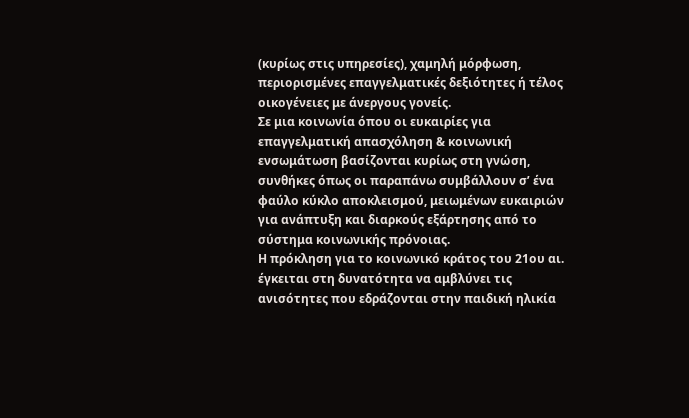(κυρίως στις υπηρεσίες), χαμηλή μόρφωση, περιορισμένες επαγγελματικές δεξιότητες ή τέλος οικογένειες με άνεργους γονείς.
Σε μια κοινωνία όπου οι ευκαιρίες για επαγγελματική απασχόληση & κοινωνική ενσωμάτωση βασίζονται κυρίως στη γνώση, συνθήκες όπως οι παραπάνω συμβάλλουν σ’ ένα φαύλο κύκλο αποκλεισμού, μειωμένων ευκαιριών για ανάπτυξη και διαρκούς εξάρτησης από το σύστημα κοινωνικής πρόνοιας.
Η πρόκληση για το κοινωνικό κράτος του 21ου αι. έγκειται στη δυνατότητα να αμβλύνει τις ανισότητες που εδράζονται στην παιδική ηλικία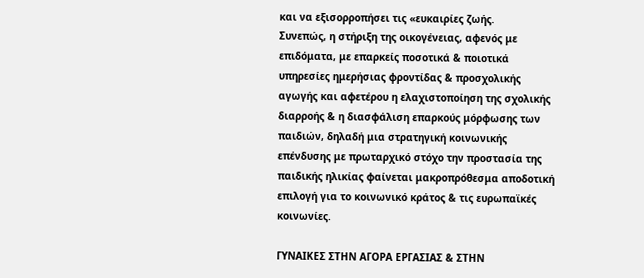και να εξισορροπήσει τις «ευκαιρίες ζωής.
Συνεπώς, η στήριξη της οικογένειας, αφενός με επιδόματα, με επαρκείς ποσοτικά & ποιοτικά υπηρεσίες ημερήσιας φροντίδας & προσχολικής αγωγής και αφετέρου η ελαχιστοποίηση της σχολικής διαρροής & η διασφάλιση επαρκούς μόρφωσης των παιδιών, δηλαδή μια στρατηγική κοινωνικής επένδυσης με πρωταρχικό στόχο την προστασία της παιδικής ηλικίας φαίνεται μακροπρόθεσμα αποδοτική επιλογή για το κοινωνικό κράτος & τις ευρωπαϊκές κοινωνίες.

ΓΥΝΑΙΚΕΣ ΣΤΗΝ ΑΓΟΡΑ ΕΡΓΑΣΙΑΣ & ΣΤΗΝ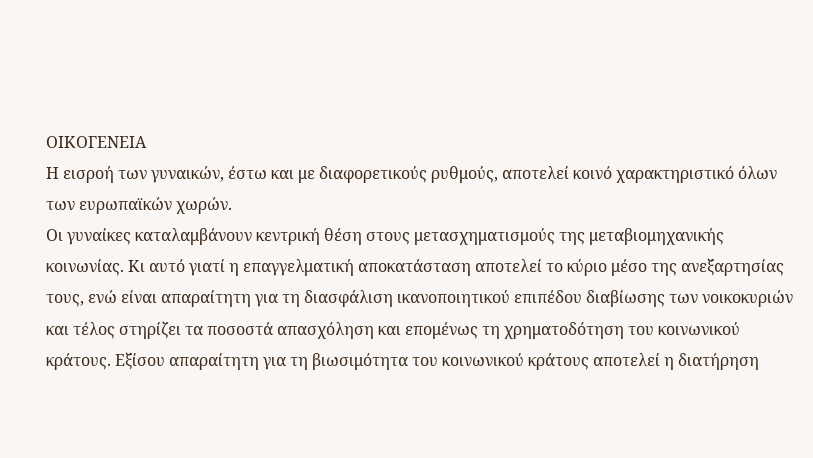ΟΙΚΟΓΕΝΕΙΑ
Η εισροή των γυναικών, έστω και με διαφορετικούς ρυθμούς, αποτελεί κοινό χαρακτηριστικό όλων των ευρωπαϊκών χωρών.
Οι γυναίκες καταλαμβάνουν κεντρική θέση στους μετασχηματισμούς της μεταβιομηχανικής κοινωνίας. Κι αυτό γιατί η επαγγελματική αποκατάσταση αποτελεί το κύριο μέσο της ανεξαρτησίας τους, ενώ είναι απαραίτητη για τη διασφάλιση ικανοποιητικού επιπέδου διαβίωσης των νοικοκυριών και τέλος στηρίζει τα ποσοστά απασχόληση και επομένως τη χρηματοδότηση του κοινωνικού κράτους. Εξίσου απαραίτητη για τη βιωσιμότητα του κοινωνικού κράτους αποτελεί η διατήρηση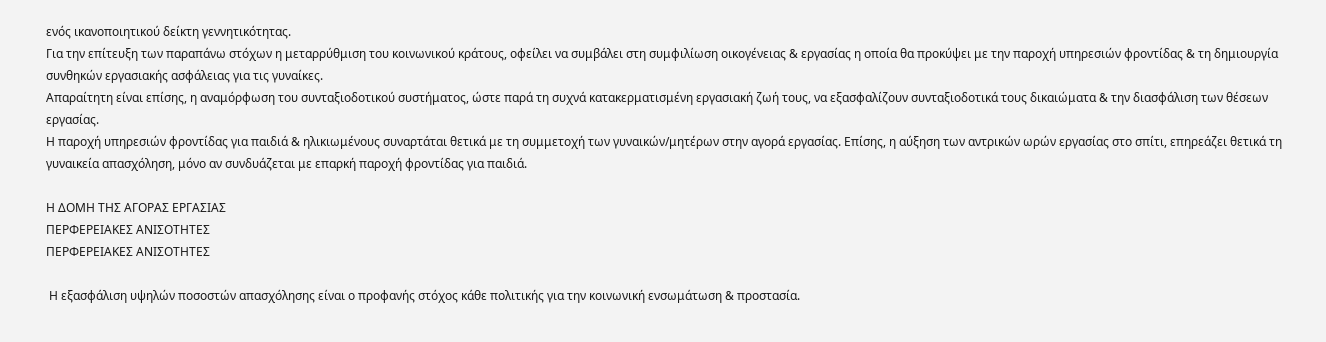ενός ικανοποιητικού δείκτη γεννητικότητας.
Για την επίτευξη των παραπάνω στόχων η μεταρρύθμιση του κοινωνικού κράτους, οφείλει να συμβάλει στη συμφιλίωση οικογένειας & εργασίας η οποία θα προκύψει με την παροχή υπηρεσιών φροντίδας & τη δημιουργία συνθηκών εργασιακής ασφάλειας για τις γυναίκες.
Απαραίτητη είναι επίσης, η αναμόρφωση του συνταξιοδοτικού συστήματος, ώστε παρά τη συχνά κατακερματισμένη εργασιακή ζωή τους, να εξασφαλίζουν συνταξιοδοτικά τους δικαιώματα & την διασφάλιση των θέσεων εργασίας.
Η παροχή υπηρεσιών φροντίδας για παιδιά & ηλικιωμένους συναρτάται θετικά με τη συμμετοχή των γυναικών/μητέρων στην αγορά εργασίας. Επίσης, η αύξηση των αντρικών ωρών εργασίας στο σπίτι, επηρεάζει θετικά τη γυναικεία απασχόληση, μόνο αν συνδυάζεται με επαρκή παροχή φροντίδας για παιδιά.

Η ΔΟΜΗ ΤΗΣ ΑΓΟΡΑΣ ΕΡΓΑΣΙΑΣ
ΠΕΡΦΕΡΕΙΑΚΕΣ ΑΝΙΣΟΤΗΤΕΣ
ΠΕΡΦΕΡΕΙΑΚΕΣ ΑΝΙΣΟΤΗΤΕΣ

 Η εξασφάλιση υψηλών ποσοστών απασχόλησης είναι ο προφανής στόχος κάθε πολιτικής για την κοινωνική ενσωμάτωση & προστασία.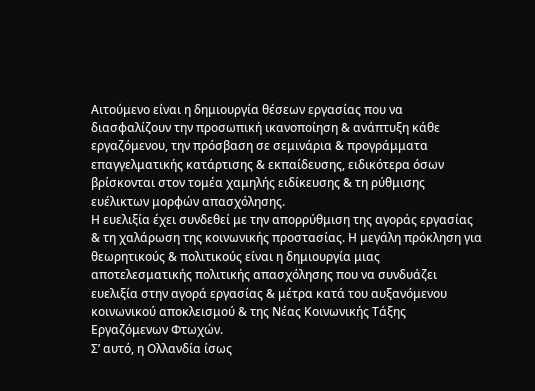Αιτούμενο είναι η δημιουργία θέσεων εργασίας που να διασφαλίζουν την προσωπική ικανοποίηση & ανάπτυξη κάθε εργαζόμενου, την πρόσβαση σε σεμινάρια & προγράμματα επαγγελματικής κατάρτισης & εκπαίδευσης, ειδικότερα όσων βρίσκονται στον τομέα χαμηλής ειδίκευσης & τη ρύθμισης ευέλικτων μορφών απασχόλησης.
Η ευελιξία έχει συνδεθεί με την απορρύθμιση της αγοράς εργασίας & τη χαλάρωση της κοινωνικής προστασίας. Η μεγάλη πρόκληση για θεωρητικούς & πολιτικούς είναι η δημιουργία μιας αποτελεσματικής πολιτικής απασχόλησης που να συνδυάζει ευελιξία στην αγορά εργασίας & μέτρα κατά του αυξανόμενου κοινωνικού αποκλεισμού & της Νέας Κοινωνικής Τάξης Εργαζόμενων Φτωχών.
Σ’ αυτό, η Ολλανδία ίσως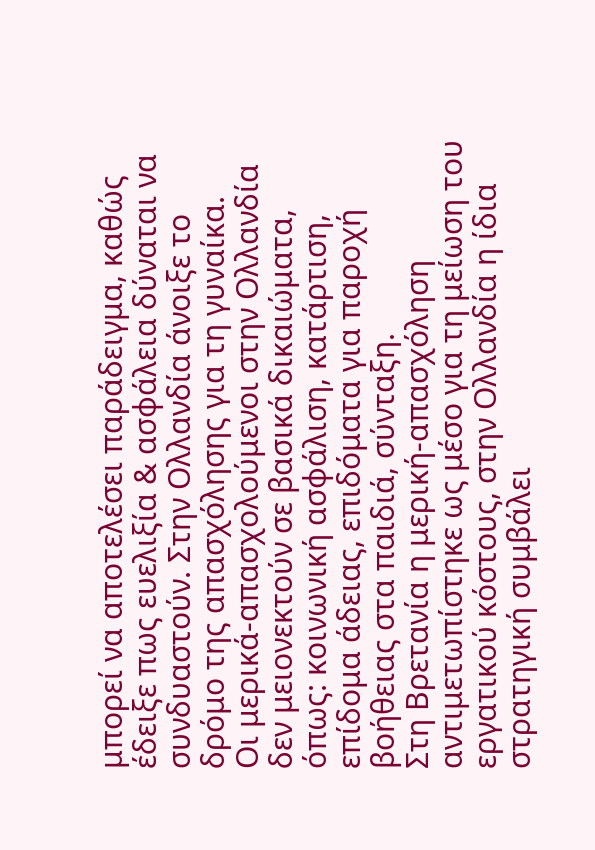μπορεί να αποτελέσει παράδειγμα, καθώς έδειξε πως ευελιξία & ασφάλεια δύναται να συνδυαστούν. Στην Ολλανδία άνοιξε το δρόμο της απασχόλησης για τη γυναίκα.
Οι μερικά-απασχολούμενοι στην Ολλανδία δεν μειονεκτούν σε βασικά δικαιώματα, όπως: κοινωνική ασφάλιση, κατάρτιση, επίδομα άδειας, επιδόματα για παροχή βοήθειας στα παιδιά, σύνταξη.
Στη Βρετανία η μερική-απασχόληση αντιμετωπίστηκε ως μέσο για τη μείωση του εργατικού κόστους, στην Ολλανδία η ίδια στρατηγική συμβάλει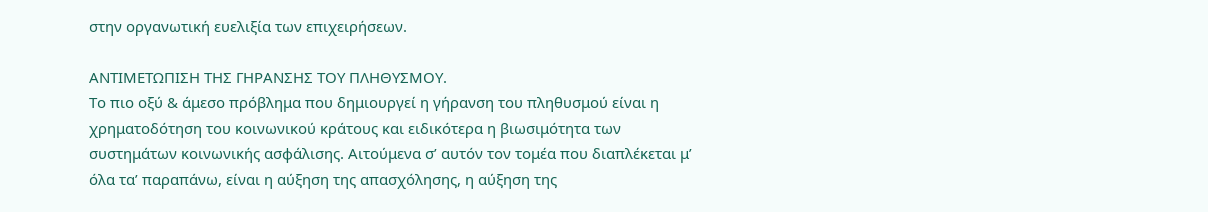στην οργανωτική ευελιξία των επιχειρήσεων.

ΑΝΤΙΜΕΤΩΠΙΣΗ ΤΗΣ ΓΗΡΑΝΣΗΣ ΤΟΥ ΠΛΗΘΥΣΜΟΥ.
Το πιο οξύ & άμεσο πρόβλημα που δημιουργεί η γήρανση του πληθυσμού είναι η χρηματοδότηση του κοινωνικού κράτους και ειδικότερα η βιωσιμότητα των συστημάτων κοινωνικής ασφάλισης. Αιτούμενα σ’ αυτόν τον τομέα που διαπλέκεται μ’ όλα τα’ παραπάνω, είναι η αύξηση της απασχόλησης, η αύξηση της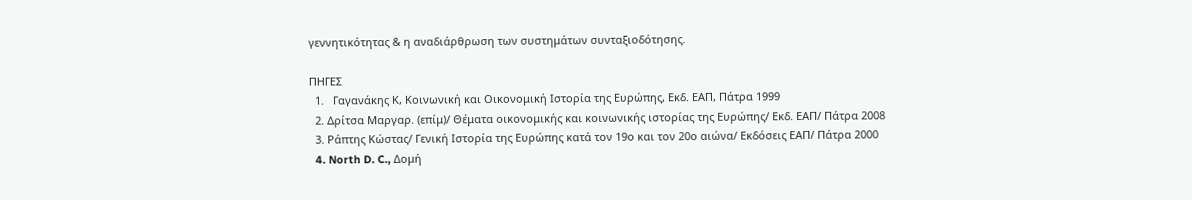γεννητικότητας & η αναδιάρθρωση των συστημάτων συνταξιοδότησης.

ΠΗΓΕΣ
  1.   Γαγανάκης Κ, Κοινωνική και Οικονομική Ιστορία της Ευρώπης, Εκδ. ΕΑΠ, Πάτρα 1999
  2. Δρίτσα Μαργαρ. (επίμ)/ Θέματα οικονομικής και κοινωνικής ιστορίας της Ευρώπης/ Εκδ. ΕΑΠ/ Πάτρα 2008
  3. Ράπτης Κώστας/ Γενική Ιστορία της Ευρώπης κατά τον 19ο και τον 20ο αιώνα/ Εκδόσεις ΕΑΠ/ Πάτρα 2000
  4. North D. C., Δομή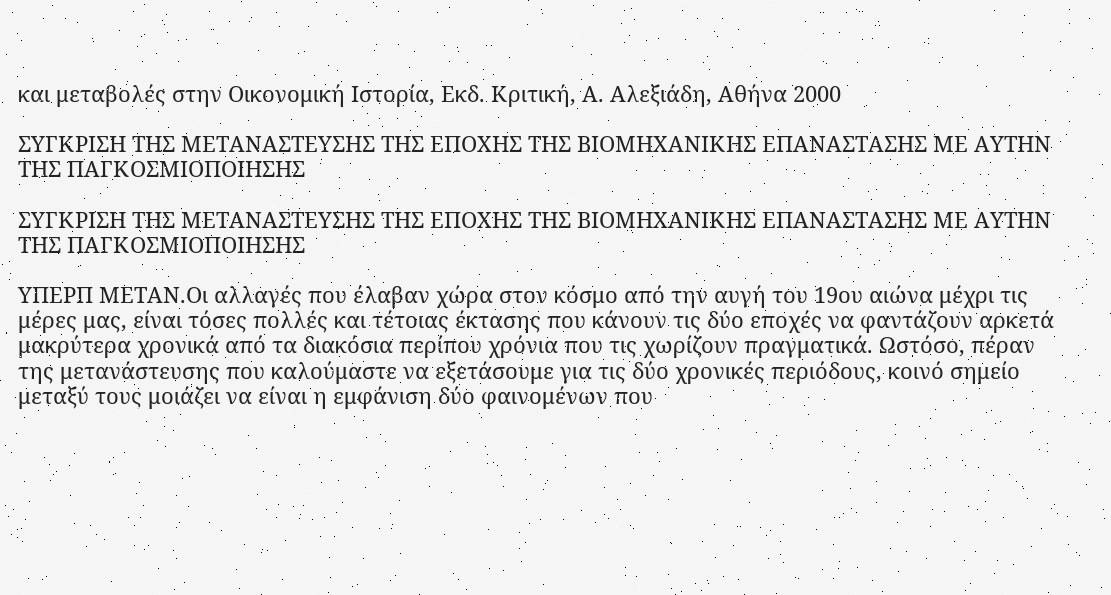και μεταβολές στην Οικονομική Ιστορία, Εκδ. Κριτική, Α. Αλεξιάδη, Αθήνα 2000

ΣΥΓΚΡΙΣΗ ΤΗΣ ΜΕΤΑΝΑΣΤΕΥΣΗΣ ΤΗΣ ΕΠΟΧΗΣ ΤΗΣ ΒΙΟΜΗΧΑΝΙΚΗΣ ΕΠΑΝΑΣΤΑΣΗΣ ΜΕ ΑΥΤΗΝ ΤΗΣ ΠΑΓΚΟΣΜΙΟΠΟΙΗΣΗΣ

ΣΥΓΚΡΙΣΗ ΤΗΣ ΜΕΤΑΝΑΣΤΕΥΣΗΣ ΤΗΣ ΕΠΟΧΗΣ ΤΗΣ ΒΙΟΜΗΧΑΝΙΚΗΣ ΕΠΑΝΑΣΤΑΣΗΣ ΜΕ ΑΥΤΗΝ ΤΗΣ ΠΑΓΚΟΣΜΙΟΠΟΙΗΣΗΣ

ΥΠΕΡΠ ΜΕΤΑΝ.Οι αλλαγές που έλαβαν χώρα στον κόσμο από την αυγή του 19ου αιώνα μέχρι τις μέρες μας, είναι τόσες πολλές και τέτοιας έκτασης που κάνουν τις δύο εποχές να φαντάζουν αρκετά μακρύτερα χρονικά από τα διακόσια περίπου χρόνια που τις χωρίζουν πραγματικά. Ωστόσο, πέραν της μετανάστευσης που καλούμαστε να εξετάσουμε για τις δύο χρονικές περιόδους, κοινό σημείο μεταξύ τους μοιάζει να είναι η εμφάνιση δύο φαινομένων που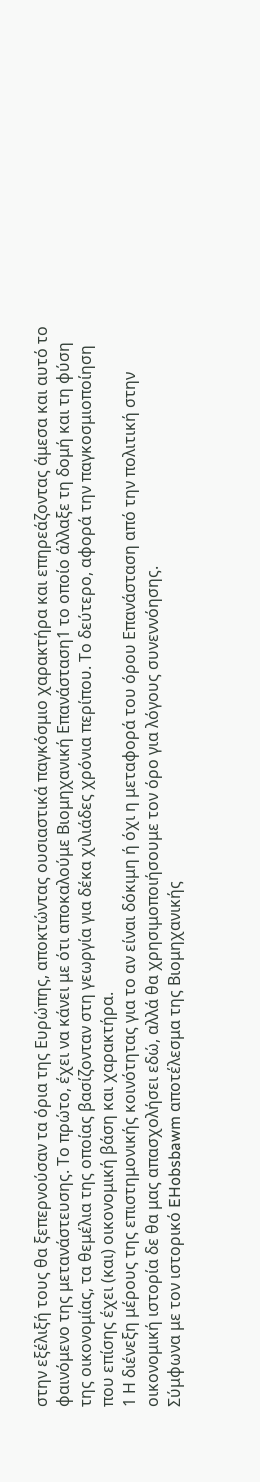στην εξέλιξή τους θα ξεπερνούσαν τα όρια της Ευρώπης, αποκτώντας ουσιαστικά παγκόσμιο χαρακτήρα και επηρεάζοντας άμεσα και αυτό το φαινόμενο της μετανάστευσης. Το πρώτο, έχει να κάνει με ότι αποκαλούμε Βιομηχανική Επανάσταση1 το οποίο άλλαξε τη δομή και τη φύση της οικονομίας, τα θεμέλια της οποίας βασίζονταν στη γεωργία για δέκα χιλιάδες χρόνια περίπου. Το δεύτερο, αφορά την παγκοσμιοποίηση που επίσης έχει (και) οικονομική βάση και χαρακτήρα.
1 Η διένεξη μέρους της επιστημονικής κοινότητας για το αν είναι δόκιμη ή όχι η μεταφορά του όρου Επανάσταση από την πολιτική στην οικονομική ιστορία δε θα μας απασχολήσει εδώ, αλλά θα χρησιμοποιήσουμε τον όρο για λόγους συνεννόησης.
Σύμφωνα με τον ιστορικό EHobsbawm αποτέλεσμα της Βιομηχανικής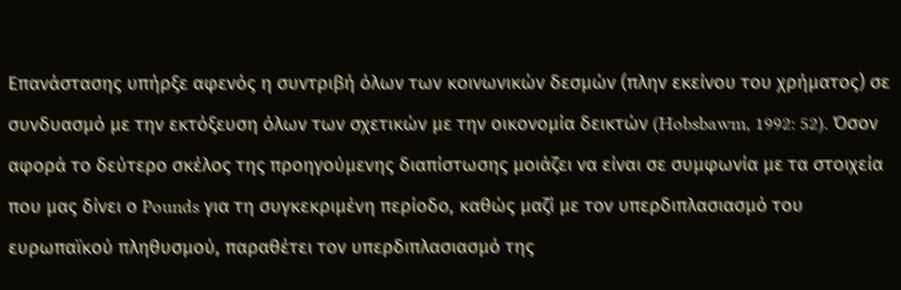Επανάστασης υπήρξε αφενός η συντριβή όλων των κοινωνικών δεσμών (πλην εκείνου του χρήματος) σε συνδυασμό με την εκτόξευση όλων των σχετικών με την οικονομία δεικτών (Hobsbawm, 1992: 52). Όσον αφορά το δεύτερο σκέλος της προηγούμενης διαπίστωσης μοιάζει να είναι σε συμφωνία με τα στοιχεία που μας δίνει ο Pounds για τη συγκεκριμένη περίοδο, καθώς μαζί με τον υπερδιπλασιασμό του ευρωπαϊκού πληθυσμού, παραθέτει τον υπερδιπλασιασμό της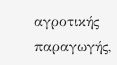αγροτικής παραγωγής,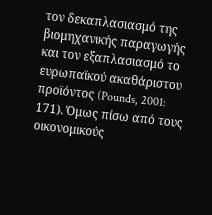τον δεκαπλασιασμό της βιομηχανικής παραγωγής και τον εξαπλασιασμό το ευρωπαϊκού ακαθάριστου προϊόντος (Pounds, 2001: 171). Όμως πίσω από τους οικονομικούς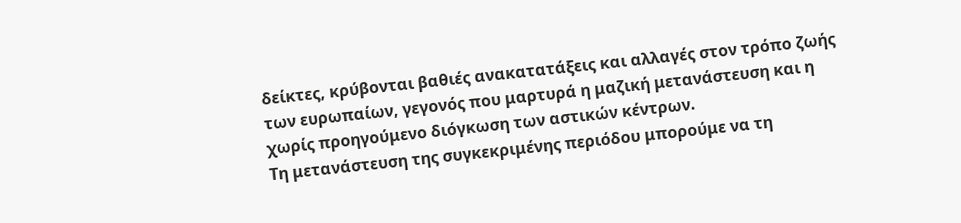δείκτες, κρύβονται βαθιές ανακατατάξεις και αλλαγές στον τρόπο ζωής των ευρωπαίων, γεγονός που μαρτυρά η μαζική μετανάστευση και η χωρίς προηγούμενο διόγκωση των αστικών κέντρων.
Τη μετανάστευση της συγκεκριμένης περιόδου μπορούμε να τη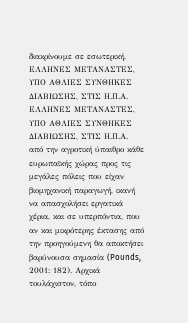διακρίνουμε σε εσωτερική,
ΕΛΛΗΝΕΣ ΜΕΤΑΝΑΣΤΕΣ, ΥΠΟ ΑΘΛΙΕΣ ΣΥΝΘΗΚΕΣ ΔΙΑΒΙΩΣΗΣ, ΣΤΙΣ Η.Π.Α.
ΕΛΛΗΝΕΣ ΜΕΤΑΝΑΣΤΕΣ, ΥΠΟ ΑΘΛΙΕΣ ΣΥΝΘΗΚΕΣ ΔΙΑΒΙΩΣΗΣ, ΣΤΙΣ Η.Π.Α.
από την αγροτική ύπαιθρο κάθε ευρωπαϊκής χώρας προς τις μεγάλες πόλεις που είχαν βιομηχανική παραγωγή, ικανή να απασχολήσει εργατικά χέρια, και σε υπερπόντια, που αν και μικρότερης έκτασης από την προηγούμενη θα αποκτήσει βαρύνουσα σημασία (Pounds, 2001: 182). Αρχικά τουλάχιστον, τόπο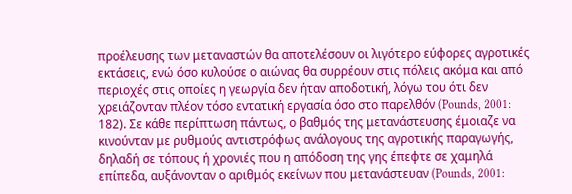προέλευσης των μεταναστών θα αποτελέσουν οι λιγότερο εύφορες αγροτικές εκτάσεις, ενώ όσο κυλούσε ο αιώνας θα συρρέουν στις πόλεις ακόμα και από περιοχές στις οποίες η γεωργία δεν ήταν αποδοτική, λόγω του ότι δεν χρειάζονταν πλέον τόσο εντατική εργασία όσο στο παρελθόν (Pounds, 2001: 182). Σε κάθε περίπτωση πάντως, ο βαθμός της μετανάστευσης έμοιαζε να κινούνταν με ρυθμούς αντιστρόφως ανάλογους της αγροτικής παραγωγής, δηλαδή σε τόπους ή χρονιές που η απόδοση της γης έπεφτε σε χαμηλά επίπεδα, αυξάνονταν ο αριθμός εκείνων που μετανάστευαν (Pounds, 2001: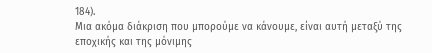184).
Μια ακόμα διάκριση που μπορούμε να κάνουμε, είναι αυτή μεταξύ της εποχικής και της μόνιμης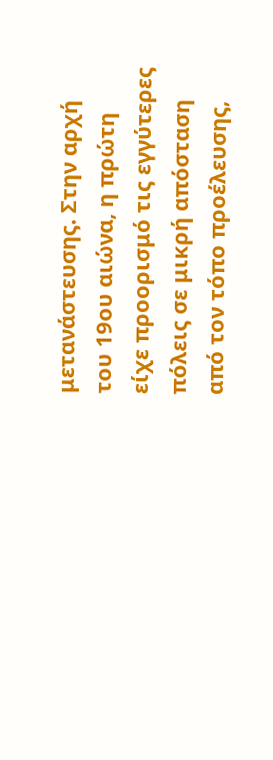μετανάστευσης. Στην αρχή του 19ου αιώνα, η πρώτη είχε προορισμό τις εγγύτερες πόλεις σε μικρή απόσταση από τον τόπο προέλευσης,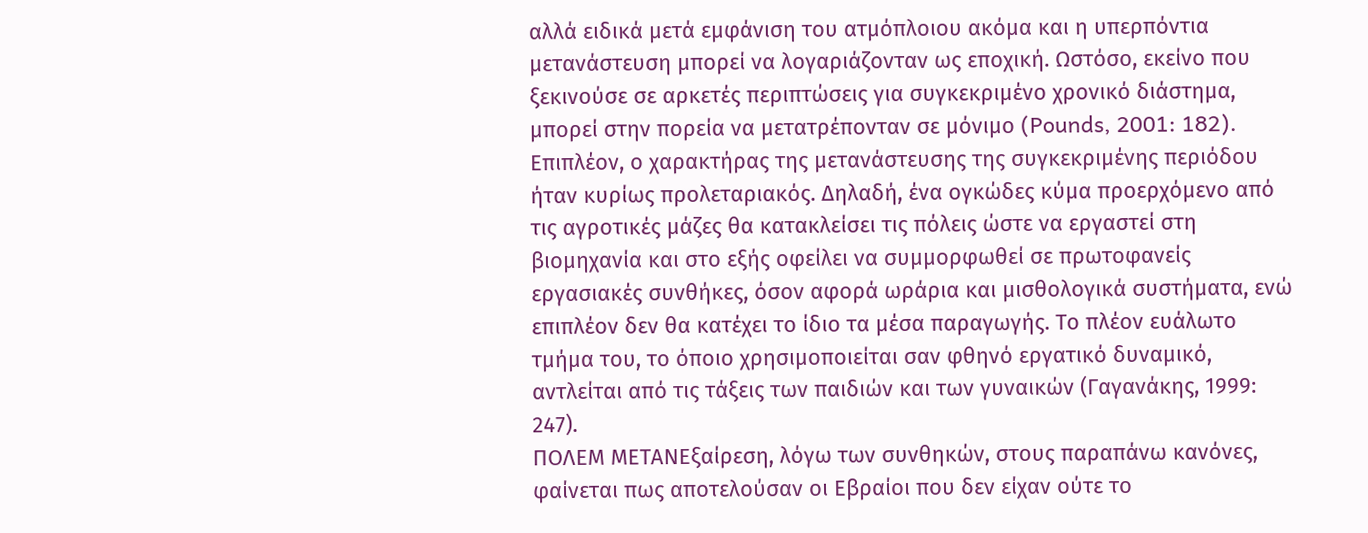αλλά ειδικά μετά εμφάνιση του ατμόπλοιου ακόμα και η υπερπόντια μετανάστευση μπορεί να λογαριάζονταν ως εποχική. Ωστόσο, εκείνο που ξεκινούσε σε αρκετές περιπτώσεις για συγκεκριμένο χρονικό διάστημα, μπορεί στην πορεία να μετατρέπονταν σε μόνιμο (Pounds, 2001: 182).
Επιπλέον, ο χαρακτήρας της μετανάστευσης της συγκεκριμένης περιόδου ήταν κυρίως προλεταριακός. Δηλαδή, ένα ογκώδες κύμα προερχόμενο από τις αγροτικές μάζες θα κατακλείσει τις πόλεις ώστε να εργαστεί στη βιομηχανία και στο εξής οφείλει να συμμορφωθεί σε πρωτοφανείς εργασιακές συνθήκες, όσον αφορά ωράρια και μισθολογικά συστήματα, ενώ επιπλέον δεν θα κατέχει το ίδιο τα μέσα παραγωγής. Το πλέον ευάλωτο τμήμα του, το όποιο χρησιμοποιείται σαν φθηνό εργατικό δυναμικό, αντλείται από τις τάξεις των παιδιών και των γυναικών (Γαγανάκης, 1999: 247).
ΠΟΛΕΜ ΜΕΤΑΝΕξαίρεση, λόγω των συνθηκών, στους παραπάνω κανόνες, φαίνεται πως αποτελούσαν οι Εβραίοι που δεν είχαν ούτε το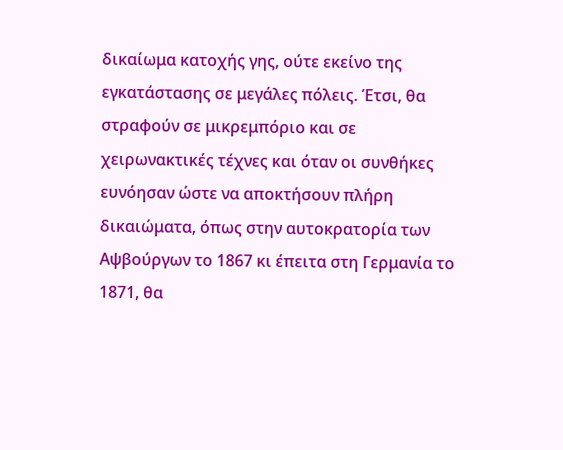δικαίωμα κατοχής γης, ούτε εκείνο της εγκατάστασης σε μεγάλες πόλεις. Έτσι, θα στραφούν σε μικρεμπόριο και σε χειρωνακτικές τέχνες και όταν οι συνθήκες ευνόησαν ώστε να αποκτήσουν πλήρη δικαιώματα, όπως στην αυτοκρατορία των Αψβούργων το 1867 κι έπειτα στη Γερμανία το 1871, θα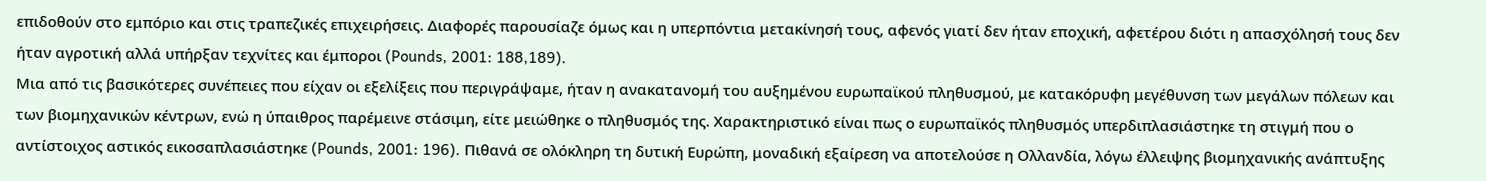επιδοθούν στο εμπόριο και στις τραπεζικές επιχειρήσεις. Διαφορές παρουσίαζε όμως και η υπερπόντια μετακίνησή τους, αφενός γιατί δεν ήταν εποχική, αφετέρου διότι η απασχόλησή τους δεν ήταν αγροτική αλλά υπήρξαν τεχνίτες και έμποροι (Pounds, 2001: 188,189).
Μια από τις βασικότερες συνέπειες που είχαν οι εξελίξεις που περιγράψαμε, ήταν η ανακατανομή του αυξημένου ευρωπαϊκού πληθυσμού, με κατακόρυφη μεγέθυνση των μεγάλων πόλεων και των βιομηχανικών κέντρων, ενώ η ύπαιθρος παρέμεινε στάσιμη, είτε μειώθηκε ο πληθυσμός της. Χαρακτηριστικό είναι πως ο ευρωπαϊκός πληθυσμός υπερδιπλασιάστηκε τη στιγμή που ο αντίστοιχος αστικός εικοσαπλασιάστηκε (Pounds, 2001: 196). Πιθανά σε ολόκληρη τη δυτική Ευρώπη, μοναδική εξαίρεση να αποτελούσε η Ολλανδία, λόγω έλλειψης βιομηχανικής ανάπτυξης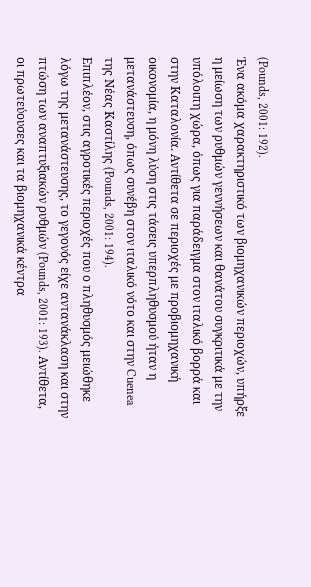(Pounds, 2001: 192).
Ένα ακόμα χαρακτηριστικό των βιομηχανικών περιοχών, υπήρξε η μείωση των ρυθμών γεννήσεων και θανάτου συγκριτικά με την υπόλοιπη χώρα, όπως για παράδειγμα στον ιταλικό βορρά και στην Καταλονία. Αντίθετα σε περιοχές με προβιομηχανική οικονομία, η μόνη λύση στις τάσεις υπερπληθυσμού ήταν η μετανάστευση, όπως συνέβη στον ιταλικό νότο και στην Cuenea της Νέας Καστίλης (Pounds, 2001: 194).
Επιπλέον, στις αγροτικές περιοχές που ο πληθυσμός μειώθηκε λόγω της μετανάστευσης, το γεγονός είχε αντανάκλαση και στην πτώση των αναπτυξιακών ρυθμών (Pounds, 2001: 193). Αντίθετα, οι πρωτεύουσες και τα βιομηχανικά κέντρα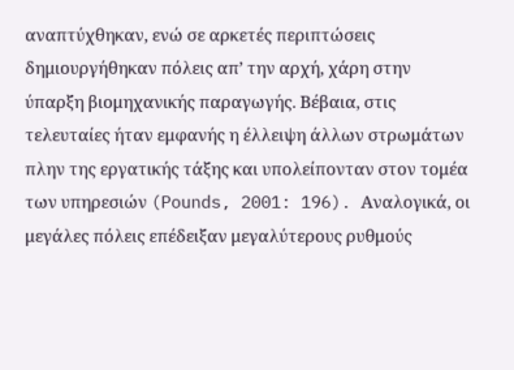αναπτύχθηκαν, ενώ σε αρκετές περιπτώσεις δημιουργήθηκαν πόλεις απ’ την αρχή, χάρη στην ύπαρξη βιομηχανικής παραγωγής. Βέβαια, στις τελευταίες ήταν εμφανής η έλλειψη άλλων στρωμάτων πλην της εργατικής τάξης και υπολείπονταν στον τομέα των υπηρεσιών (Pounds, 2001: 196). Αναλογικά, οι μεγάλες πόλεις επέδειξαν μεγαλύτερους ρυθμούς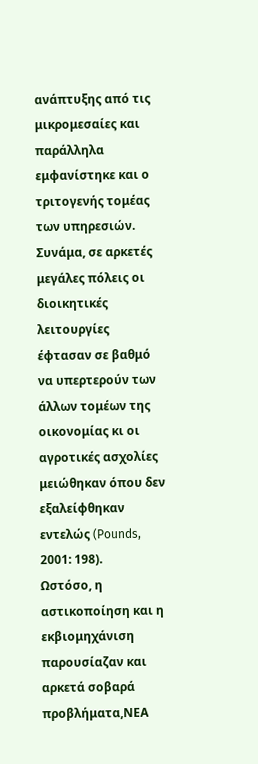ανάπτυξης από τις μικρομεσαίες και παράλληλα εμφανίστηκε και ο τριτογενής τομέας των υπηρεσιών. Συνάμα, σε αρκετές μεγάλες πόλεις οι διοικητικές λειτουργίες έφτασαν σε βαθμό να υπερτερούν των άλλων τομέων της οικονομίας κι οι αγροτικές ασχολίες μειώθηκαν όπου δεν εξαλείφθηκαν εντελώς (Pounds, 2001: 198).
Ωστόσο, η αστικοποίηση και η εκβιομηχάνιση παρουσίαζαν και αρκετά σοβαρά προβλήματα,ΝΕΑ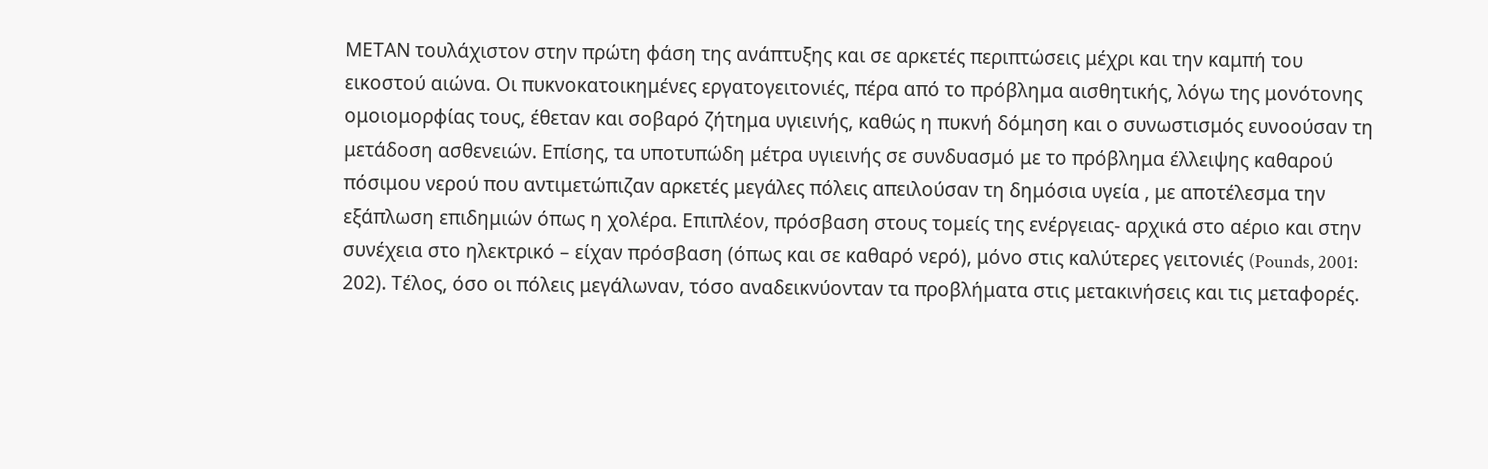ΜΕΤΑΝ τουλάχιστον στην πρώτη φάση της ανάπτυξης και σε αρκετές περιπτώσεις μέχρι και την καμπή του εικοστού αιώνα. Οι πυκνοκατοικημένες εργατογειτονιές, πέρα από το πρόβλημα αισθητικής, λόγω της μονότονης ομοιομορφίας τους, έθεταν και σοβαρό ζήτημα υγιεινής, καθώς η πυκνή δόμηση και ο συνωστισμός ευνοούσαν τη μετάδοση ασθενειών. Επίσης, τα υποτυπώδη μέτρα υγιεινής σε συνδυασμό με το πρόβλημα έλλειψης καθαρού πόσιμου νερού που αντιμετώπιζαν αρκετές μεγάλες πόλεις απειλούσαν τη δημόσια υγεία , με αποτέλεσμα την εξάπλωση επιδημιών όπως η χολέρα. Επιπλέον, πρόσβαση στους τομείς της ενέργειας- αρχικά στο αέριο και στην συνέχεια στο ηλεκτρικό – είχαν πρόσβαση (όπως και σε καθαρό νερό), μόνο στις καλύτερες γειτονιές (Pounds, 2001: 202). Τέλος, όσο οι πόλεις μεγάλωναν, τόσο αναδεικνύονταν τα προβλήματα στις μετακινήσεις και τις μεταφορές.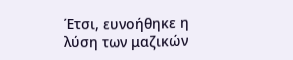Έτσι, ευνοήθηκε η λύση των μαζικών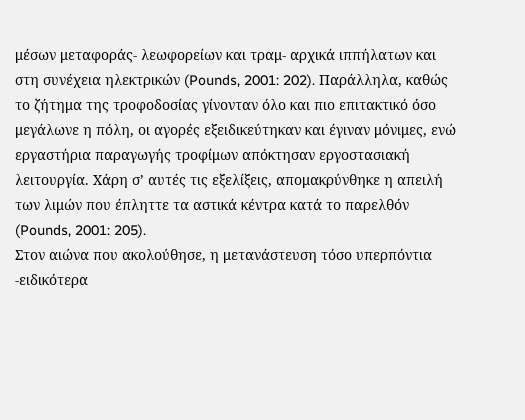μέσων μεταφοράς- λεωφορείων και τραμ- αρχικά ιππήλατων και στη συνέχεια ηλεκτρικών (Pounds, 2001: 202). Παράλληλα, καθώς το ζήτημα της τροφοδοσίας γίνονταν όλο και πιο επιτακτικό όσο μεγάλωνε η πόλη, οι αγορές εξειδικεύτηκαν και έγιναν μόνιμες, ενώ εργαστήρια παραγωγής τροφίμων απόκτησαν εργοστασιακή λειτουργία. Χάρη σ’ αυτές τις εξελίξεις, απομακρύνθηκε η απειλή των λιμών που έπληττε τα αστικά κέντρα κατά το παρελθόν (Pounds, 2001: 205).
Στον αιώνα που ακολούθησε, η μετανάστευση τόσο υπερπόντια -ειδικότερα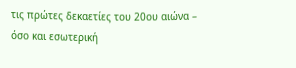τις πρώτες δεκαετίες του 20ου αιώνα – όσο και εσωτερική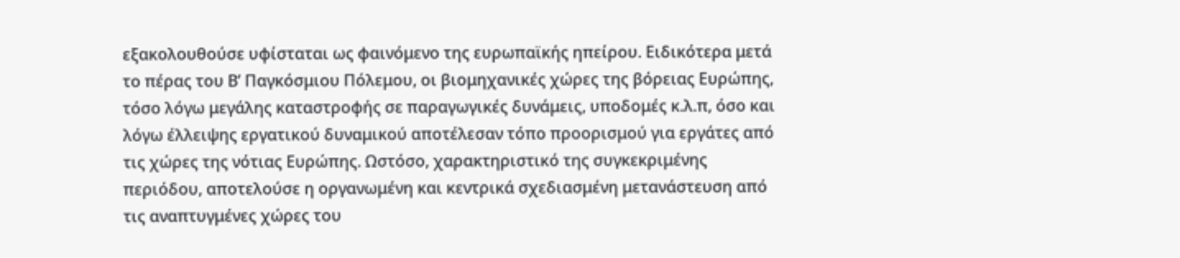εξακολουθούσε υφίσταται ως φαινόμενο της ευρωπαϊκής ηπείρου. Ειδικότερα μετά το πέρας του Β’ Παγκόσμιου Πόλεμου, οι βιομηχανικές χώρες της βόρειας Ευρώπης, τόσο λόγω μεγάλης καταστροφής σε παραγωγικές δυνάμεις, υποδομές κ.λ.π, όσο και λόγω έλλειψης εργατικού δυναμικού αποτέλεσαν τόπο προορισμού για εργάτες από τις χώρες της νότιας Ευρώπης. Ωστόσο, χαρακτηριστικό της συγκεκριμένης περιόδου, αποτελούσε η οργανωμένη και κεντρικά σχεδιασμένη μετανάστευση από τις αναπτυγμένες χώρες του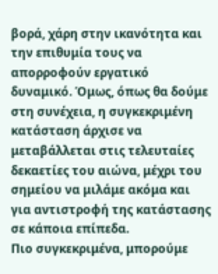βορά, χάρη στην ικανότητα και την επιθυμία τους να απορροφούν εργατικό δυναμικό. Όμως, όπως θα δούμε στη συνέχεια, η συγκεκριμένη κατάσταση άρχισε να μεταβάλλεται στις τελευταίες δεκαετίες του αιώνα, μέχρι του σημείου να μιλάμε ακόμα και για αντιστροφή της κατάστασης σε κάποια επίπεδα.
Πιο συγκεκριμένα, μπορούμε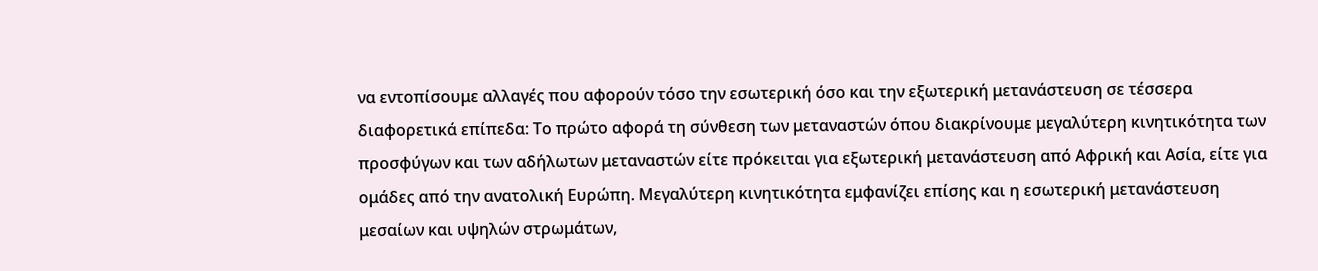να εντοπίσουμε αλλαγές που αφορούν τόσο την εσωτερική όσο και την εξωτερική μετανάστευση σε τέσσερα διαφορετικά επίπεδα: Το πρώτο αφορά τη σύνθεση των μεταναστών όπου διακρίνουμε μεγαλύτερη κινητικότητα των προσφύγων και των αδήλωτων μεταναστών είτε πρόκειται για εξωτερική μετανάστευση από Αφρική και Ασία, είτε για ομάδες από την ανατολική Ευρώπη. Μεγαλύτερη κινητικότητα εμφανίζει επίσης και η εσωτερική μετανάστευση μεσαίων και υψηλών στρωμάτων,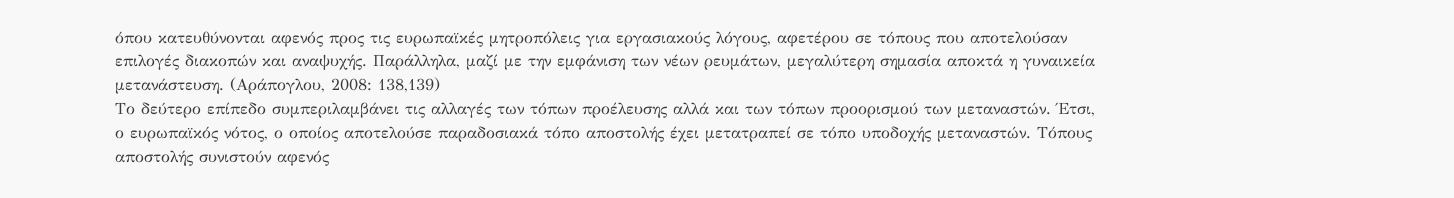όπου κατευθύνονται αφενός προς τις ευρωπαϊκές μητροπόλεις για εργασιακούς λόγους, αφετέρου σε τόπους που αποτελούσαν επιλογές διακοπών και αναψυχής. Παράλληλα, μαζί με την εμφάνιση των νέων ρευμάτων, μεγαλύτερη σημασία αποκτά η γυναικεία μετανάστευση. (Αράπογλου, 2008: 138,139)
Το δεύτερο επίπεδο συμπεριλαμβάνει τις αλλαγές των τόπων προέλευσης αλλά και των τόπων προορισμού των μεταναστών. Έτσι, ο ευρωπαϊκός νότος, ο οποίος αποτελούσε παραδοσιακά τόπο αποστολής έχει μετατραπεί σε τόπο υποδοχής μεταναστών. Τόπους αποστολής συνιστούν αφενός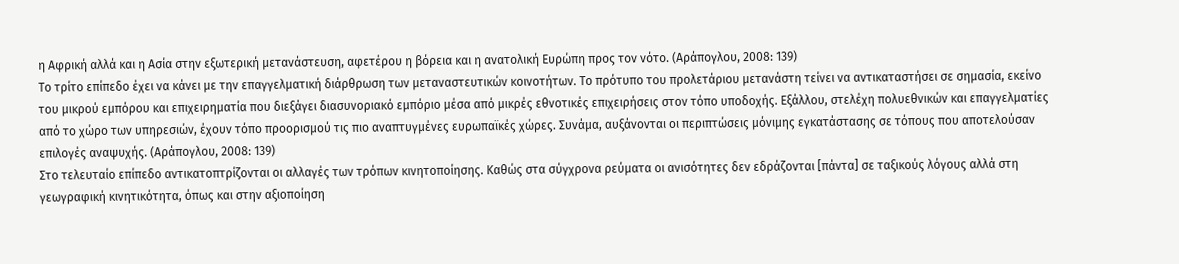η Αφρική αλλά και η Ασία στην εξωτερική μετανάστευση, αφετέρου η βόρεια και η ανατολική Ευρώπη προς τον νότο. (Αράπογλου, 2008: 139)
Το τρίτο επίπεδο έχει να κάνει με την επαγγελματική διάρθρωση των μεταναστευτικών κοινοτήτων. Το πρότυπο του προλετάριου μετανάστη τείνει να αντικαταστήσει σε σημασία, εκείνο του μικρού εμπόρου και επιχειρηματία που διεξάγει διασυνοριακό εμπόριο μέσα από μικρές εθνοτικές επιχειρήσεις στον τόπο υποδοχής. Εξάλλου, στελέχη πολυεθνικών και επαγγελματίες από το χώρο των υπηρεσιών, έχουν τόπο προορισμού τις πιο αναπτυγμένες ευρωπαϊκές χώρες. Συνάμα, αυξάνονται οι περιπτώσεις μόνιμης εγκατάστασης σε τόπους που αποτελούσαν επιλογές αναψυχής. (Αράπογλου, 2008: 139)
Στο τελευταίο επίπεδο αντικατοπτρίζονται οι αλλαγές των τρόπων κινητοποίησης. Καθώς στα σύγχρονα ρεύματα οι ανισότητες δεν εδράζονται [πάντα] σε ταξικούς λόγους αλλά στη γεωγραφική κινητικότητα, όπως και στην αξιοποίηση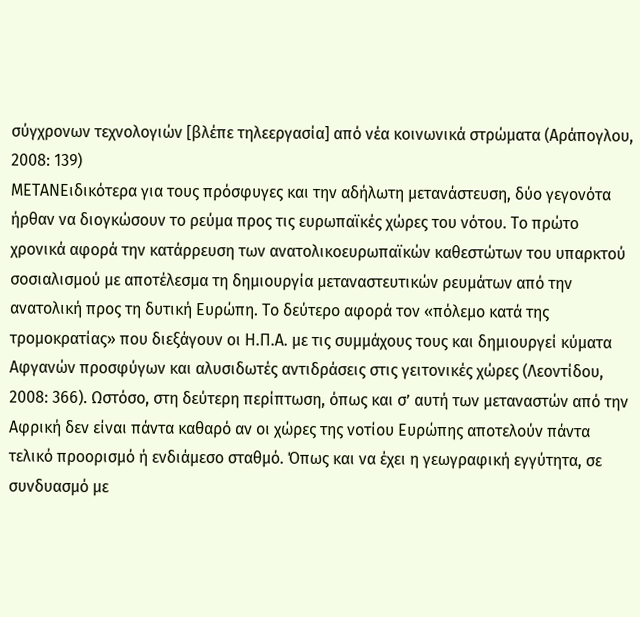σύγχρονων τεχνολογιών [βλέπε τηλεεργασία] από νέα κοινωνικά στρώματα (Αράπογλου, 2008: 139)
ΜΕΤΑΝΕιδικότερα για τους πρόσφυγες και την αδήλωτη μετανάστευση, δύο γεγονότα ήρθαν να διογκώσουν το ρεύμα προς τις ευρωπαϊκές χώρες του νότου. Το πρώτο χρονικά αφορά την κατάρρευση των ανατολικοευρωπαϊκών καθεστώτων του υπαρκτού σοσιαλισμού με αποτέλεσμα τη δημιουργία μεταναστευτικών ρευμάτων από την ανατολική προς τη δυτική Ευρώπη. Το δεύτερο αφορά τον «πόλεμο κατά της τρομοκρατίας» που διεξάγουν οι Η.Π.Α. με τις συμμάχους τους και δημιουργεί κύματα Αφγανών προσφύγων και αλυσιδωτές αντιδράσεις στις γειτονικές χώρες (Λεοντίδου, 2008: 366). Ωστόσο, στη δεύτερη περίπτωση, όπως και σ’ αυτή των μεταναστών από την Αφρική δεν είναι πάντα καθαρό αν οι χώρες της νοτίου Ευρώπης αποτελούν πάντα τελικό προορισμό ή ενδιάμεσο σταθμό. Όπως και να έχει η γεωγραφική εγγύτητα, σε συνδυασμό με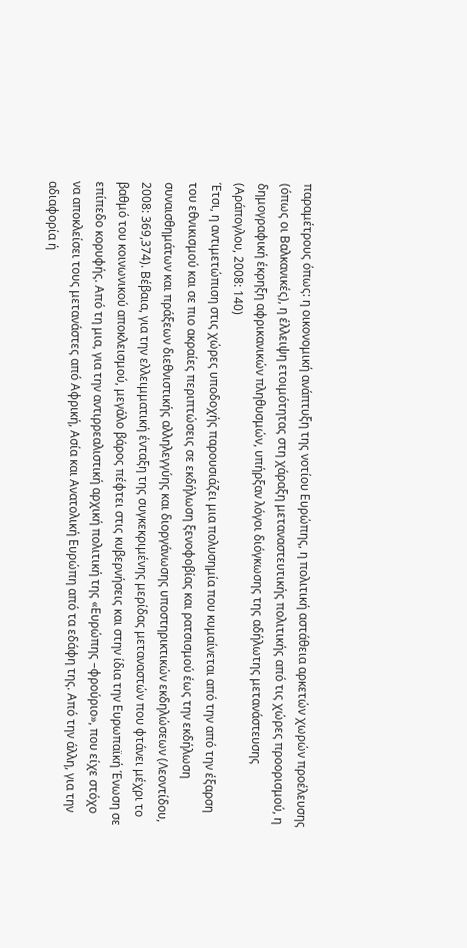παραμέτρους όπως: η οικονομική ανάπτυξη της νοτίου Ευρώπης, η πολιτική αστάθεια αρκετών χωρών προέλευσης (όπως οι Βαλκανικές), η έλλειψη ετοιμότητας στη χάραξη μεταναστευτικής πολιτικής από τις χώρες προορισμού, η δημογραφική έκρηξη αφρικανικών πληθυσμών, υπήρξαν λόγοι διόγκωσης της αδήλωτης μετανάστευσης (Αράπογλου, 2008: 140)
Έτσι, η αντιμετώπιση στις χώρες υποδοχής παρουσιάζει μια πολυσημία που κυμαίνεται από την από την έξαρση του εθνικισμού και σε πιο ακραίες περιπτώσεις σε εκδήλωση ξενοφοβίας και ρατσισμού έως την εκδήλωση συναισθημάτων και πράξεων διεθνιστικής αλληλεγγύης και διοργάνωσης υποστηρικτικών εκδηλώσεων (Λεοντίδου, 2008: 369,374). Βέβαια, για την ελλειμματική ένταξη της συγκεκριμένης μερίδας μεταναστών που φτάνει μέχρι το βαθμό του κοινωνικού αποκλεισμού, μεγάλο βάρος πέφτει στις κυβερνήσεις και στην ίδια την Ευρωπαϊκή Ένωση σε επίπεδο κορυφής. Από τη μια, για την αντιρρεαλιστική αρχική πολιτική της «Ευρώπης –φρούριο», που είχε στόχο να αποκλείσει τους μετανάστες από Αφρική, Ασία και Ανατολική Ευρώπη από τα εδάφη της. Από την άλλη, για την αδιαφορία ή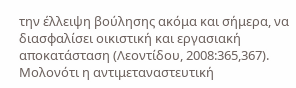την έλλειψη βούλησης ακόμα και σήμερα, να διασφαλίσει οικιστική και εργασιακή αποκατάσταση (Λεοντίδου, 2008:365,367).
Μολονότι η αντιμεταναστευτική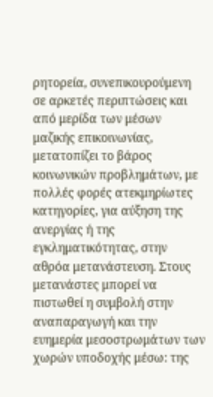ρητορεία, συνεπικουρούμενη σε αρκετές περιπτώσεις και από μερίδα των μέσων μαζικής επικοινωνίας, μετατοπίζει το βάρος κοινωνικών προβλημάτων, με πολλές φορές ατεκμηρίωτες κατηγορίες, για αύξηση της ανεργίας ή της εγκληματικότητας, στην αθρόα μετανάστευση. Στους μετανάστες μπορεί να πιστωθεί η συμβολή στην αναπαραγωγή και την ευημερία μεσοστρωμάτων των χωρών υποδοχής μέσω: της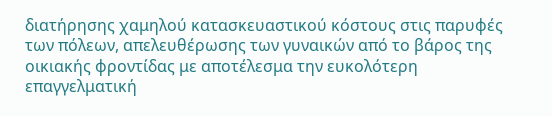διατήρησης χαμηλού κατασκευαστικού κόστους στις παρυφές των πόλεων, απελευθέρωσης των γυναικών από το βάρος της οικιακής φροντίδας με αποτέλεσμα την ευκολότερη επαγγελματική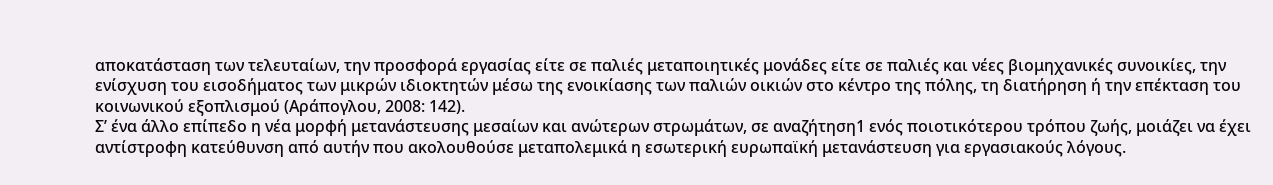αποκατάσταση των τελευταίων, την προσφορά εργασίας είτε σε παλιές μεταποιητικές μονάδες είτε σε παλιές και νέες βιομηχανικές συνοικίες, την ενίσχυση του εισοδήματος των μικρών ιδιοκτητών μέσω της ενοικίασης των παλιών οικιών στο κέντρο της πόλης, τη διατήρηση ή την επέκταση του κοινωνικού εξοπλισμού (Αράπογλου, 2008: 142).
Σ’ ένα άλλο επίπεδο η νέα μορφή μετανάστευσης μεσαίων και ανώτερων στρωμάτων, σε αναζήτηση1 ενός ποιοτικότερου τρόπου ζωής, μοιάζει να έχει αντίστροφη κατεύθυνση από αυτήν που ακολουθούσε μεταπολεμικά η εσωτερική ευρωπαϊκή μετανάστευση για εργασιακούς λόγους.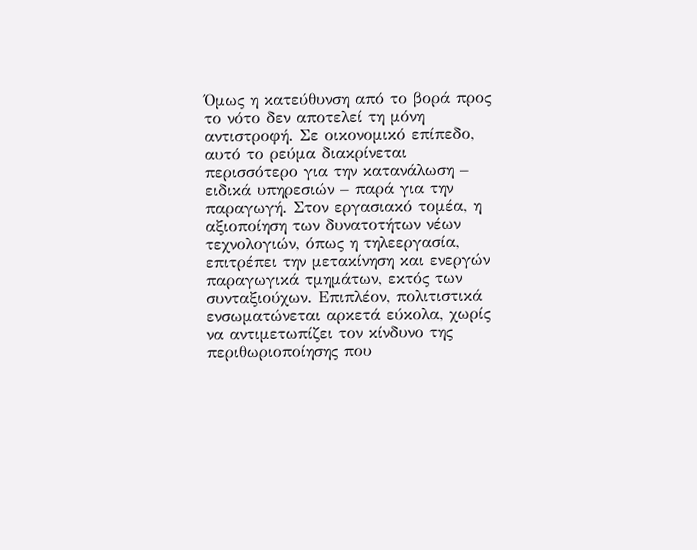Όμως η κατεύθυνση από το βορά προς το νότο δεν αποτελεί τη μόνη αντιστροφή. Σε οικονομικό επίπεδο, αυτό το ρεύμα διακρίνεται περισσότερο για την κατανάλωση – ειδικά υπηρεσιών – παρά για την παραγωγή. Στον εργασιακό τομέα, η αξιοποίηση των δυνατοτήτων νέων τεχνολογιών, όπως η τηλεεργασία, επιτρέπει την μετακίνηση και ενεργών παραγωγικά τμημάτων, εκτός των συνταξιούχων. Επιπλέον, πολιτιστικά ενσωματώνεται αρκετά εύκολα, χωρίς να αντιμετωπίζει τον κίνδυνο της περιθωριοποίησης που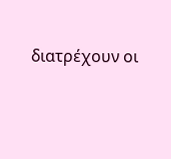διατρέχουν οι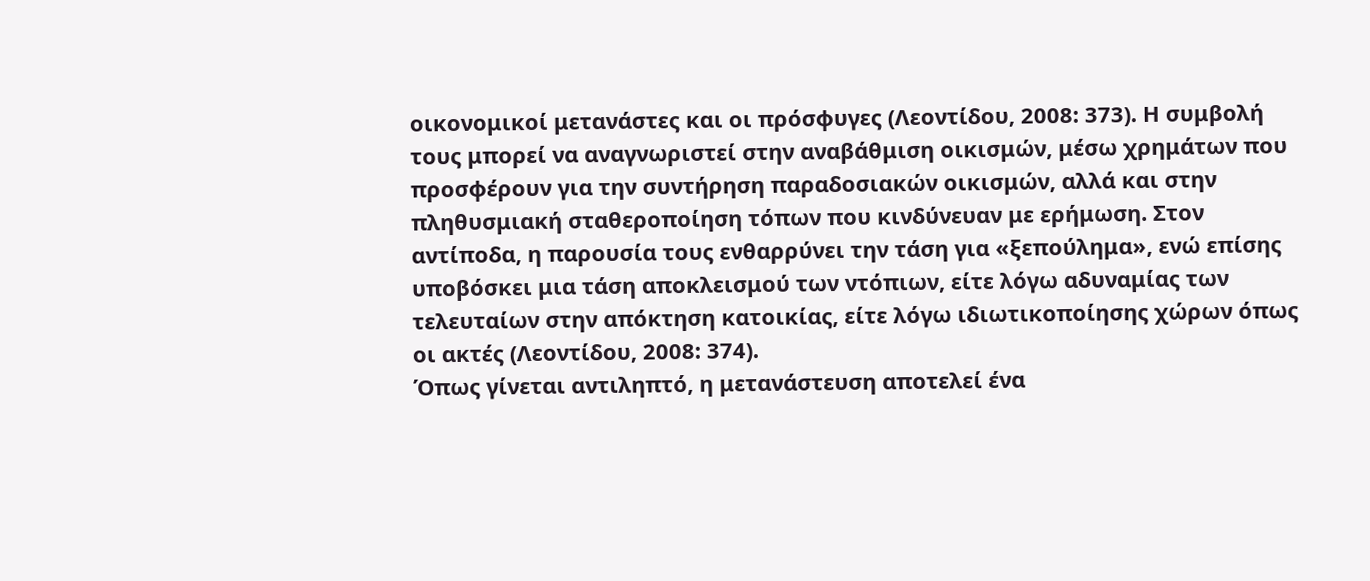οικονομικοί μετανάστες και οι πρόσφυγες (Λεοντίδου, 2008: 373). Η συμβολή τους μπορεί να αναγνωριστεί στην αναβάθμιση οικισμών, μέσω χρημάτων που προσφέρουν για την συντήρηση παραδοσιακών οικισμών, αλλά και στην πληθυσμιακή σταθεροποίηση τόπων που κινδύνευαν με ερήμωση. Στον αντίποδα, η παρουσία τους ενθαρρύνει την τάση για «ξεπούλημα», ενώ επίσης υποβόσκει μια τάση αποκλεισμού των ντόπιων, είτε λόγω αδυναμίας των τελευταίων στην απόκτηση κατοικίας, είτε λόγω ιδιωτικοποίησης χώρων όπως οι ακτές (Λεοντίδου, 2008: 374).
Όπως γίνεται αντιληπτό, η μετανάστευση αποτελεί ένα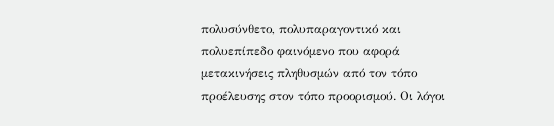πολυσύνθετο, πολυπαραγοντικό και πολυεπίπεδο φαινόμενο που αφορά μετακινήσεις πληθυσμών από τον τόπο προέλευσης στον τόπο προορισμού. Οι λόγοι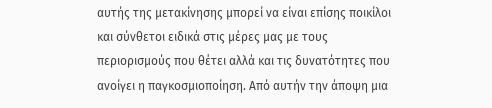αυτής της μετακίνησης μπορεί να είναι επίσης ποικίλοι και σύνθετοι ειδικά στις μέρες μας με τους περιορισμούς που θέτει αλλά και τις δυνατότητες που ανοίγει η παγκοσμιοποίηση. Από αυτήν την άποψη μια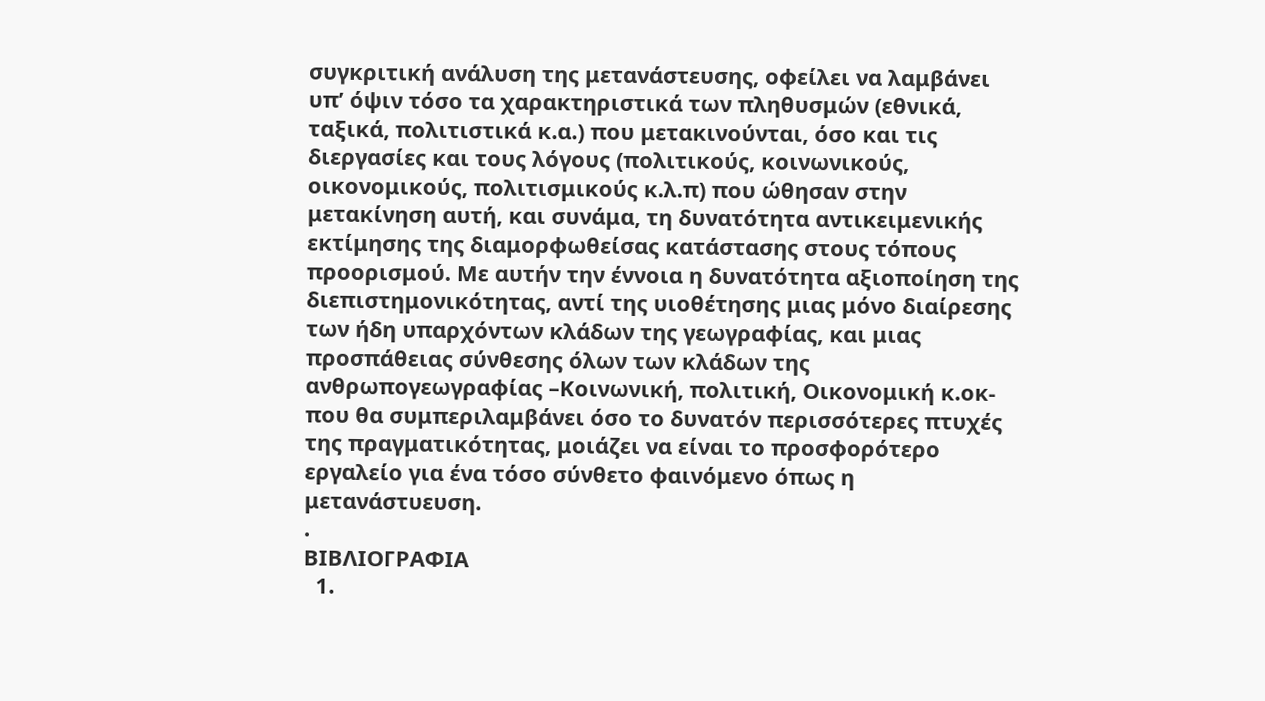συγκριτική ανάλυση της μετανάστευσης, οφείλει να λαμβάνει υπ’ όψιν τόσο τα χαρακτηριστικά των πληθυσμών (εθνικά, ταξικά, πολιτιστικά κ.α.) που μετακινούνται, όσο και τις διεργασίες και τους λόγους (πολιτικούς, κοινωνικούς, οικονομικούς, πολιτισμικούς κ.λ.π) που ώθησαν στην μετακίνηση αυτή, και συνάμα, τη δυνατότητα αντικειμενικής εκτίμησης της διαμορφωθείσας κατάστασης στους τόπους προορισμού. Με αυτήν την έννοια η δυνατότητα αξιοποίηση της διεπιστημονικότητας, αντί της υιοθέτησης μιας μόνο διαίρεσης των ήδη υπαρχόντων κλάδων της γεωγραφίας, και μιας προσπάθειας σύνθεσης όλων των κλάδων της ανθρωπογεωγραφίας –Κοινωνική, πολιτική, Οικονομική κ.οκ- που θα συμπεριλαμβάνει όσο το δυνατόν περισσότερες πτυχές της πραγματικότητας, μοιάζει να είναι το προσφορότερο εργαλείο για ένα τόσο σύνθετο φαινόμενο όπως η μετανάστυευση.
.
ΒΙΒΛΙΟΓΡΑΦΙΑ
  1.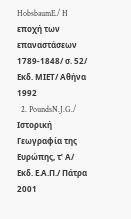HobsbaumE./ H εποχή των επαναστάσεων 1789-1848/ σ. 52/ Εκδ. ΜΙΕΤ/ Αθήνα 1992
  2. PoundsN.J.G./ Ιστορική Γεωγραφία της Ευρώπης, τ’ Α/ Εκδ. Ε.Α.Π./ Πάτρα 2001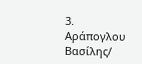3. Αράπογλου Βασίλης/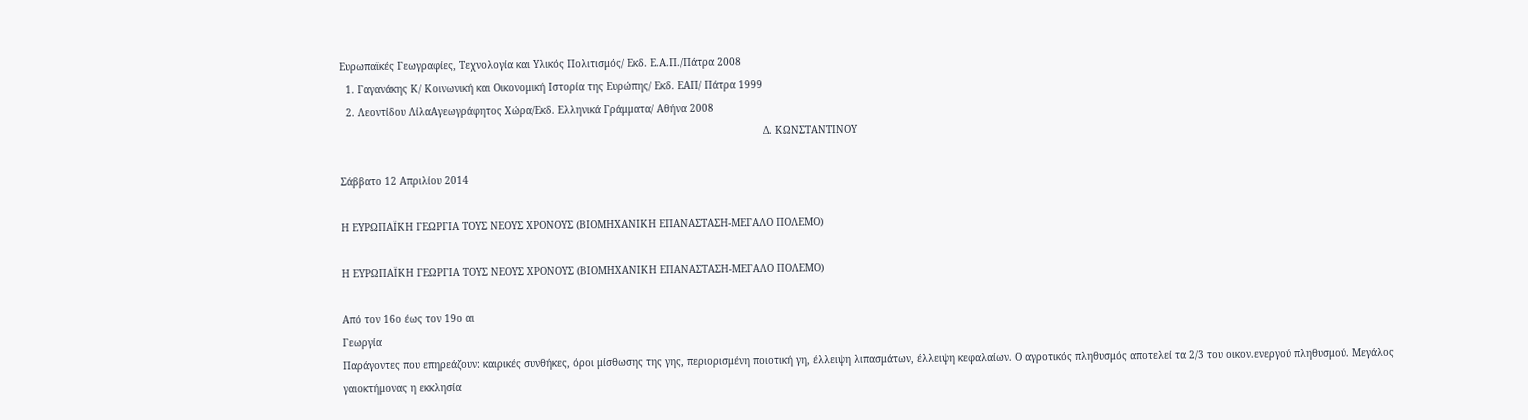Ευρωπαϊκές Γεωγραφίες, Τεχνολογία και Υλικός Πολιτισμός/ Εκδ. Ε.Α.Π./Πάτρα 2008
  1. Γαγανάκης Κ/ Κοινωνική και Οικονομική Ιστορία της Ευρώπης/ Εκδ. ΕΑΠ/ Πάτρα 1999
  2. Λεοντίδου ΛίλαΑγεωγράφητος Χώρα/Εκδ. Ελληνικά Γράμματα/ Αθήνα 2008
                                                                                                                                             Δ. ΚΩΝΣΤΑΝΤΙΝΟΥ

Σάββατο 12 Απριλίου 2014

Η ΕΥΡΩΠΑΪΚΗ ΓΕΩΡΓΙΑ ΤΟΥΣ ΝΕΟΥΣ ΧΡΟΝΟΥΣ (ΒΙΟΜΗΧΑΝΙΚΗ ΕΠΑΝΑΣΤΑΣΗ-ΜΕΓΑΛΟ ΠΟΛΕΜΟ)

Η ΕΥΡΩΠΑΪΚΗ ΓΕΩΡΓΙΑ ΤΟΥΣ ΝΕΟΥΣ ΧΡΟΝΟΥΣ (ΒΙΟΜΗΧΑΝΙΚΗ ΕΠΑΝΑΣΤΑΣΗ-ΜΕΓΑΛΟ ΠΟΛΕΜΟ)

Από τον 16ο έως τον 19ο αι
Γεωργία
Παράγοντες που επηρεάζουν: καιρικές συνθήκες, όροι μίσθωσης της γης, περιορισμένη ποιοτική γη, έλλειψη λιπασμάτων, έλλειψη κεφαλαίων. Ο αγροτικός πληθυσμός αποτελεί τα 2/3 του οικον.ενεργού πληθυσμού. Μεγάλος γαιοκτήμονας η εκκλησία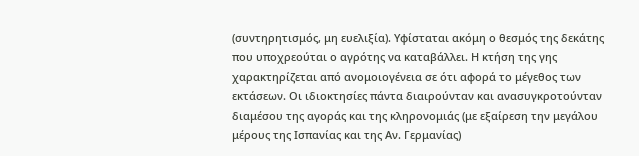(συντηρητισμός, μη ευελιξία). Υφίσταται ακόμη ο θεσμός της δεκάτης που υποχρεούται ο αγρότης να καταβάλλει. Η κτήση της γης χαρακτηρίζεται από ανομοιογένεια σε ότι αφορά το μέγεθος των εκτάσεων. Οι ιδιοκτησίες πάντα διαιρούνταν και ανασυγκροτούνταν διαμέσου της αγοράς και της κληρονομιάς (με εξαίρεση την μεγάλου μέρους της Ισπανίας και της Αν. Γερμανίας)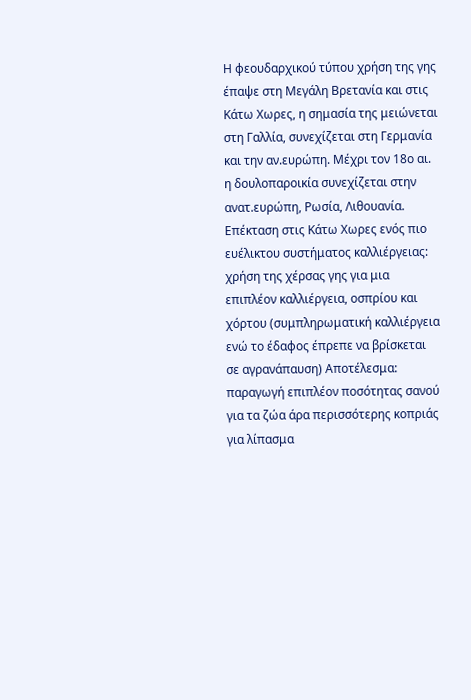Η φεουδαρχικού τύπου χρήση της γης έπαψε στη Μεγάλη Βρετανία και στις Κάτω Χωρες, η σημασία της μειώνεται στη Γαλλία, συνεχίζεται στη Γερμανία και την αν.ευρώπη. Μέχρι τον 18ο αι. η δουλοπαροικία συνεχίζεται στην ανατ.ευρώπη, Ρωσία, Λιθουανία.
Επέκταση στις Κάτω Χωρες ενός πιο ευέλικτου συστήματος καλλιέργειας: χρήση της χέρσας γης για μια επιπλέον καλλιέργεια, οσπρίου και χόρτου (συμπληρωματική καλλιέργεια ενώ το έδαφος έπρεπε να βρίσκεται σε αγρανάπαυση) Αποτέλεσμα: παραγωγή επιπλέον ποσότητας σανού για τα ζώα άρα περισσότερης κοπριάς για λίπασμα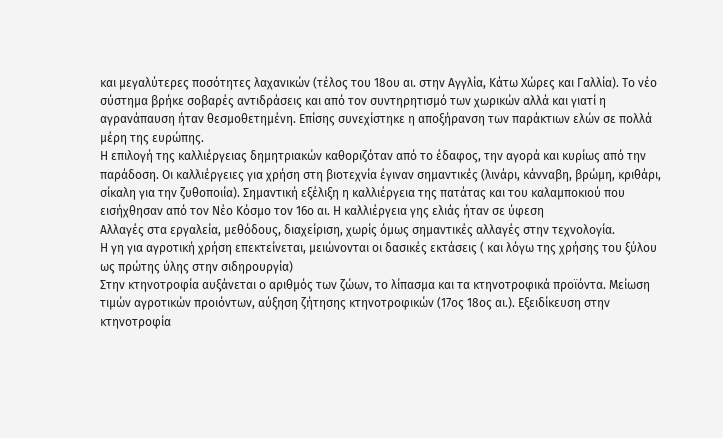και μεγαλύτερες ποσότητες λαχανικών (τέλος του 18ου αι. στην Αγγλία, Κάτω Χώρες και Γαλλία). Το νέο σύστημα βρήκε σοβαρές αντιδράσεις και από τον συντηρητισμό των χωρικών αλλά και γιατί η αγρανάπαυση ήταν θεσμοθετημένη. Επίσης συνεχίστηκε η αποξήρανση των παράκτιων ελών σε πολλά μέρη της ευρώπης.
Η επιλογή της καλλιέργειας δημητριακών καθοριζόταν από το έδαφος, την αγορά και κυρίως από την παράδοση. Οι καλλιέργειες για χρήση στη βιοτεχνία έγιναν σημαντικές (λινάρι, κάνναβη, βρώμη, κριθάρι, σίκαλη για την ζυθοποιία). Σημαντική εξέλιξη η καλλιέργεια της πατάτας και του καλαμποκιού που εισήχθησαν από τον Νέο Κόσμο τον 16ο αι. Η καλλιέργεια γης ελιάς ήταν σε ύφεση
Αλλαγές στα εργαλεία, μεθόδους, διαχείριση, χωρίς όμως σημαντικές αλλαγές στην τεχνολογία.
Η γη για αγροτική χρήση επεκτείνεται, μειώνονται οι δασικές εκτάσεις ( και λόγω της χρήσης του ξύλου ως πρώτης ύλης στην σιδηρουργία)
Στην κτηνοτροφία αυξάνεται ο αριθμός των ζώων, το λίπασμα και τα κτηνοτροφικά προϊόντα. Μείωση τιμών αγροτικών προιόντων, αύξηση ζήτησης κτηνοτροφικών (17ος 18ος αι.). Εξειδίκευση στην κτηνοτροφία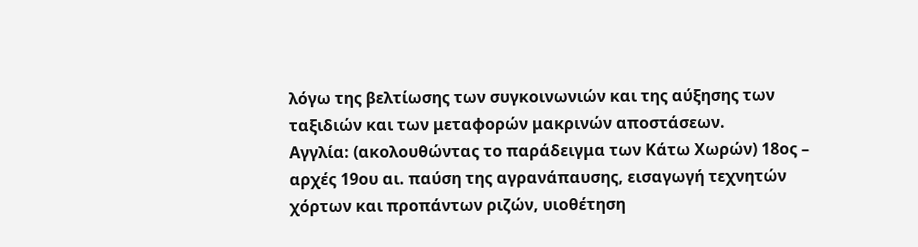λόγω της βελτίωσης των συγκοινωνιών και της αύξησης των ταξιδιών και των μεταφορών μακρινών αποστάσεων.
Αγγλία: (ακολουθώντας το παράδειγμα των Κάτω Χωρών) 18ος – αρχές 19ου αι. παύση της αγρανάπαυσης, εισαγωγή τεχνητών χόρτων και προπάντων ριζών, υιοθέτηση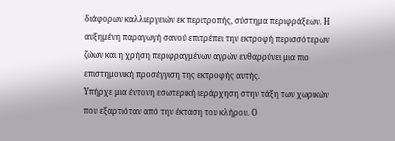διάφορων καλλιεργειών εκ περιτροπής, σύστημα περιφράξεων. Η αυξημένη παραγωγή σανού επιτρέπει την εκτροφή περισσότερων ζώων και η χρήση περιφραγμένων αγρών ενθαρρύνει μια πιο επιστημονική προσέγγιση της εκτροφής αυτής.
Υπήρχε μια έντονη εσωτερική ιεράρχηση στην τάξη των χωρικών που εξαρτιόταν από την έκταση του κλήρου. Ο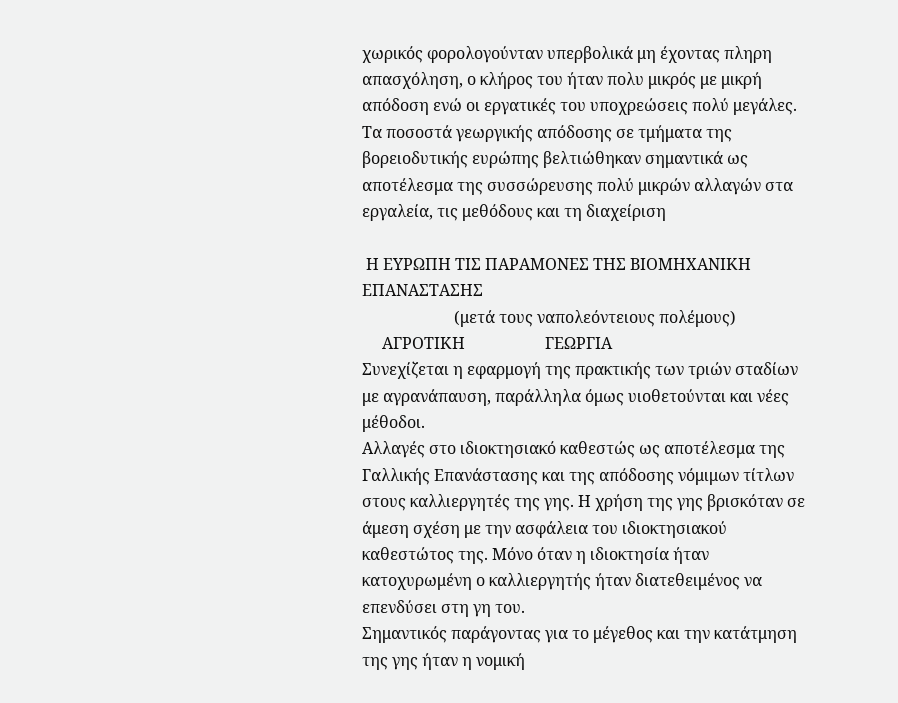χωρικός φορολογούνταν υπερβολικά μη έχοντας πληρη απασχόληση, ο κλήρος του ήταν πολυ μικρός με μικρή απόδοση ενώ οι εργατικές του υποχρεώσεις πολύ μεγάλες.
Τα ποσοστά γεωργικής απόδοσης σε τμήματα της βορειοδυτικής ευρώπης βελτιώθηκαν σημαντικά ως αποτέλεσμα της συσσώρευσης πολύ μικρών αλλαγών στα εργαλεία, τις μεθόδους και τη διαχείριση

 Η ΕΥΡΩΠΗ ΤΙΣ ΠΑΡΑΜΟΝΕΣ ΤΗΣ ΒΙΟΜΗΧΑΝΙΚΗ ΕΠΑΝΑΣΤΑΣΗΣ
                       (μετά τους ναπολεόντειους πολέμους)
     ΑΓΡΟΤΙΚΗ                    ΓΕΩΡΓΙΑ
Συνεχίζεται η εφαρμογή της πρακτικής των τριών σταδίων με αγρανάπαυση, παράλληλα όμως υιοθετούνται και νέες μέθοδοι.
Αλλαγές στο ιδιοκτησιακό καθεστώς ως αποτέλεσμα της Γαλλικής Επανάστασης και της απόδοσης νόμιμων τίτλων στους καλλιεργητές της γης. Η χρήση της γης βρισκόταν σε άμεση σχέση με την ασφάλεια του ιδιοκτησιακού καθεστώτος της. Μόνο όταν η ιδιοκτησία ήταν κατοχυρωμένη ο καλλιεργητής ήταν διατεθειμένος να επενδύσει στη γη του.
Σημαντικός παράγοντας για το μέγεθος και την κατάτμηση της γης ήταν η νομική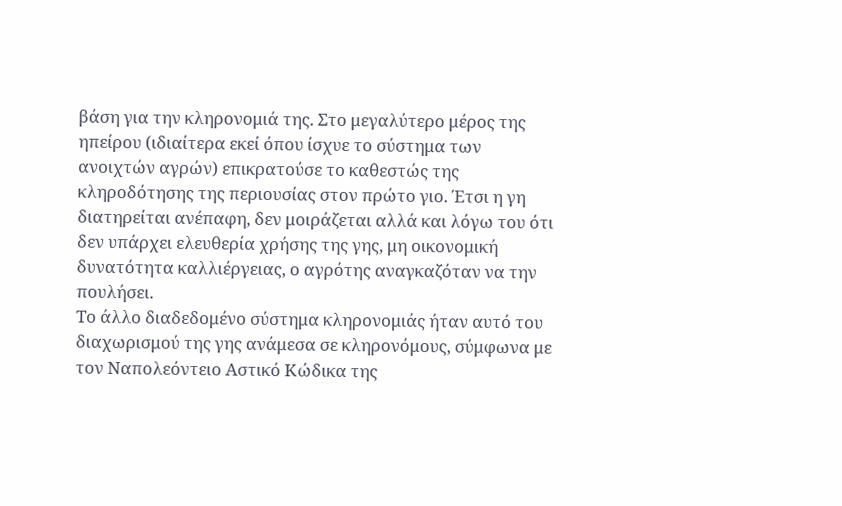βάση για την κληρονομιά της. Στο μεγαλύτερο μέρος της ηπείρου (ιδιαίτερα εκεί όπου ίσχυε το σύστημα των ανοιχτών αγρών) επικρατούσε το καθεστώς της κληροδότησης της περιουσίας στον πρώτο γιο. Έτσι η γη διατηρείται ανέπαφη, δεν μοιράζεται αλλά και λόγω του ότι δεν υπάρχει ελευθερία χρήσης της γης, μη οικονομική δυνατότητα καλλιέργειας, ο αγρότης αναγκαζόταν να την πουλήσει.
Το άλλο διαδεδομένο σύστημα κληρονομιάς ήταν αυτό του διαχωρισμού της γης ανάμεσα σε κληρονόμους, σύμφωνα με τον Ναπολεόντειο Αστικό Κώδικα της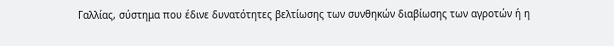Γαλλίας, σύστημα που έδινε δυνατότητες βελτίωσης των συνθηκών διαβίωσης των αγροτών ή η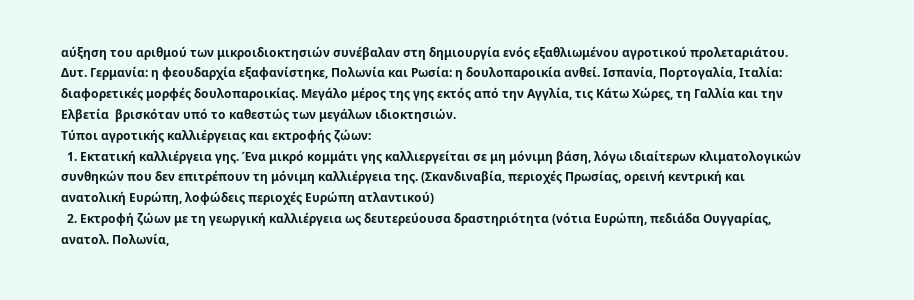αύξηση του αριθμού των μικροιδιοκτησιών συνέβαλαν στη δημιουργία ενός εξαθλιωμένου αγροτικού προλεταριάτου.
Δυτ. Γερμανία: η φεουδαρχία εξαφανίστηκε, Πολωνία και Ρωσία: η δουλοπαροικία ανθεί. Ισπανία, Πορτογαλία, Ιταλία: διαφορετικές μορφές δουλοπαροικίας. Μεγάλο μέρος της γης εκτός από την Αγγλία, τις Κάτω Χώρες, τη Γαλλία και την Ελβετία  βρισκόταν υπό το καθεστώς των μεγάλων ιδιοκτησιών.
Τύποι αγροτικής καλλιέργειας και εκτροφής ζώων:
  1. Εκτατική καλλιέργεια γης. Ένα μικρό κομμάτι γης καλλιεργείται σε μη μόνιμη βάση, λόγω ιδιαίτερων κλιματολογικών συνθηκών που δεν επιτρέπουν τη μόνιμη καλλιέργεια της. (Σκανδιναβία, περιοχές Πρωσίας, ορεινή κεντρική και ανατολική Ευρώπη, λοφώδεις περιοχές Ευρώπη ατλαντικού)
  2. Εκτροφή ζώων με τη γεωργική καλλιέργεια ως δευτερεύουσα δραστηριότητα (νότια Ευρώπη, πεδιάδα Ουγγαρίας, ανατολ. Πολωνία,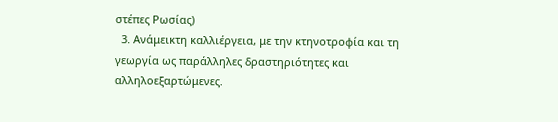στέπες Ρωσίας)
  3. Ανάμεικτη καλλιέργεια, με την κτηνοτροφία και τη γεωργία ως παράλληλες δραστηριότητες και αλληλοεξαρτώμενες.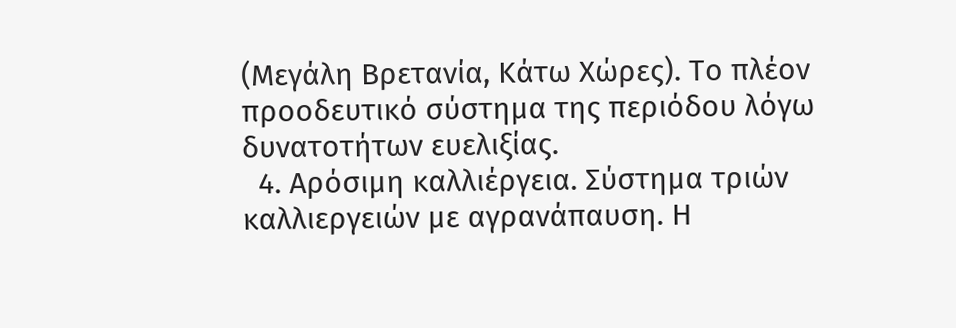(Μεγάλη Βρετανία, Κάτω Χώρες). Το πλέον προοδευτικό σύστημα της περιόδου λόγω δυνατοτήτων ευελιξίας.
  4. Αρόσιμη καλλιέργεια. Σύστημα τριών καλλιεργειών με αγρανάπαυση. Η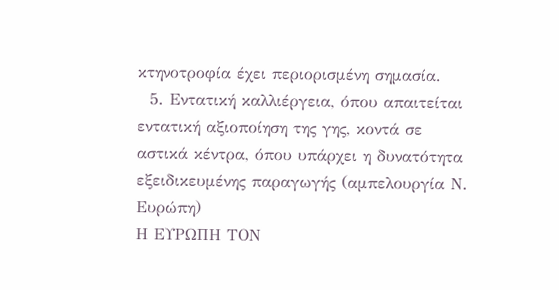κτηνοτροφία έχει περιορισμένη σημασία.
  5. Εντατική καλλιέργεια, όπου απαιτείται εντατική αξιοποίηση της γης, κοντά σε αστικά κέντρα, όπου υπάρχει η δυνατότητα εξειδικευμένης παραγωγής (αμπελουργία Ν. Ευρώπη)
Η ΕΥΡΩΠΗ ΤΟΝ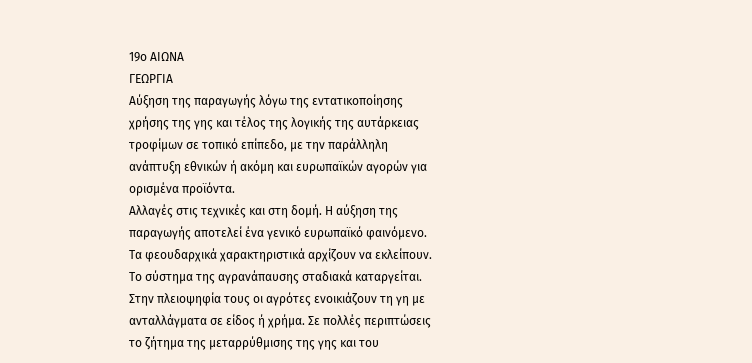19ο ΑΙΩΝΑ
ΓΕΩΡΓΙΑ
Αύξηση της παραγωγής λόγω της εντατικοποίησης χρήσης της γης και τέλος της λογικής της αυτάρκειας τροφίμων σε τοπικό επίπεδο, με την παράλληλη ανάπτυξη εθνικών ή ακόμη και ευρωπαϊκών αγορών για ορισμένα προϊόντα.
Αλλαγές στις τεχνικές και στη δομή. Η αύξηση της παραγωγής αποτελεί ένα γενικό ευρωπαϊκό φαινόμενο.
Τα φεουδαρχικά χαρακτηριστικά αρχίζουν να εκλείπουν. Το σύστημα της αγρανάπαυσης σταδιακά καταργείται. Στην πλειοψηφία τους οι αγρότες ενοικιάζουν τη γη με ανταλλάγματα σε είδος ή χρήμα. Σε πολλές περιπτώσεις το ζήτημα της μεταρρύθμισης της γης και του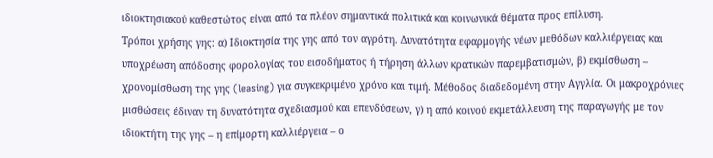ιδιοκτησιακού καθεστώτος είναι από τα πλέον σημαντικά πολιτικά και κοινωνικά θέματα προς επίλυση.
Τρόποι χρήσης γης: α) Ιδιοκτησία της γης από τον αγρότη. Δυνατότητα εφαρμογής νέων μεθόδων καλλιέργειας και υποχρέωση απόδοσης φορολογίας του εισοδήματος ή τήρηση άλλων κρατικών παρεμβατισμών, β) εκμίσθωση – χρονομίσθωση της γης (leasing) για συγκεκριμένο χρόνο και τιμή. Μέθοδος διαδεδομένη στην Αγγλία. Οι μακροχρόνιες μισθώσεις έδιναν τη δυνατότητα σχεδιασμού και επενδύσεων, γ) η από κοινού εκμετάλλευση της παραγωγής με τον ιδιοκτήτη της γης – η επίμορτη καλλιέργεια – ο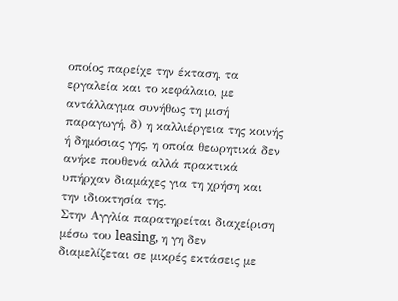οποίος παρείχε την έκταση, τα εργαλεία και το κεφάλαιο, με αντάλλαγμα συνήθως τη μισή παραγωγή, δ) η καλλιέργεια της κοινής ή δημόσιας γης, η οποία θεωρητικά δεν ανήκε πουθενά αλλά πρακτικά υπήρχαν διαμάχες για τη χρήση και την ιδιοκτησία της.
Στην Αγγλία παρατηρείται διαχείριση μέσω του leasing, η γη δεν διαμελίζεται σε μικρές εκτάσεις με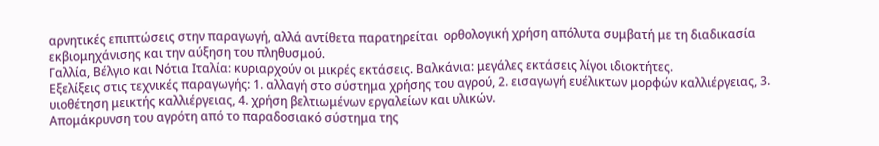αρνητικές επιπτώσεις στην παραγωγή, αλλά αντίθετα παρατηρείται  ορθολογική χρήση απόλυτα συμβατή με τη διαδικασία εκβιομηχάνισης και την αύξηση του πληθυσμού.
Γαλλία, Βέλγιο και Νότια Ιταλία: κυριαρχούν οι μικρές εκτάσεις. Βαλκάνια: μεγάλες εκτάσεις λίγοι ιδιοκτήτες.
Εξελίξεις στις τεχνικές παραγωγής: 1. αλλαγή στο σύστημα χρήσης του αγρού, 2. εισαγωγή ευέλικτων μορφών καλλιέργειας, 3. υιοθέτηση μεικτής καλλιέργειας, 4. χρήση βελτιωμένων εργαλείων και υλικών.
Απομάκρυνση του αγρότη από το παραδοσιακό σύστημα της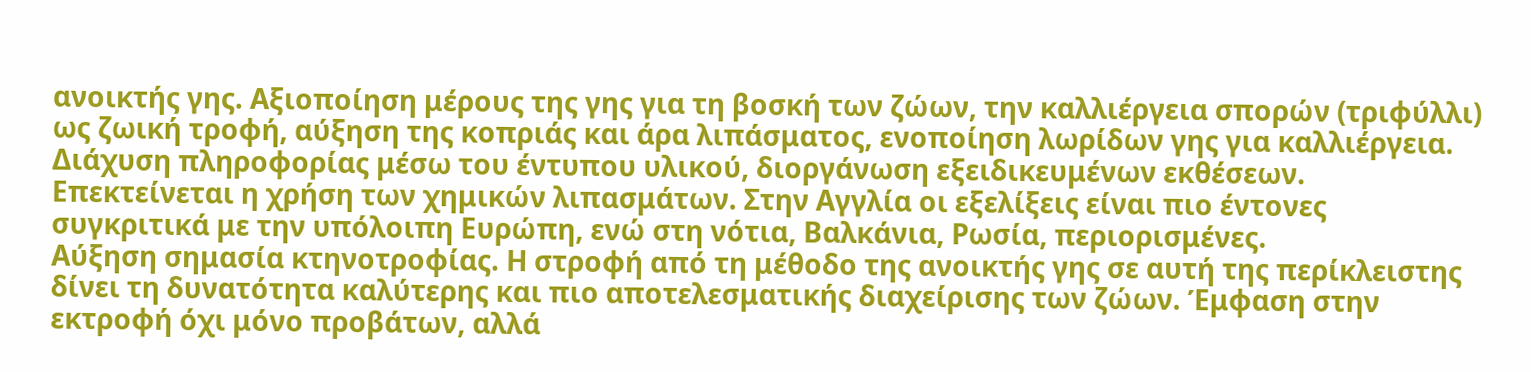ανοικτής γης. Αξιοποίηση μέρους της γης για τη βοσκή των ζώων, την καλλιέργεια σπορών (τριφύλλι) ως ζωική τροφή, αύξηση της κοπριάς και άρα λιπάσματος, ενοποίηση λωρίδων γης για καλλιέργεια. Διάχυση πληροφορίας μέσω του έντυπου υλικού, διοργάνωση εξειδικευμένων εκθέσεων. Επεκτείνεται η χρήση των χημικών λιπασμάτων. Στην Αγγλία οι εξελίξεις είναι πιο έντονες συγκριτικά με την υπόλοιπη Ευρώπη, ενώ στη νότια, Βαλκάνια, Ρωσία, περιορισμένες.
Αύξηση σημασία κτηνοτροφίας. Η στροφή από τη μέθοδο της ανοικτής γης σε αυτή της περίκλειστης δίνει τη δυνατότητα καλύτερης και πιο αποτελεσματικής διαχείρισης των ζώων. Έμφαση στην εκτροφή όχι μόνο προβάτων, αλλά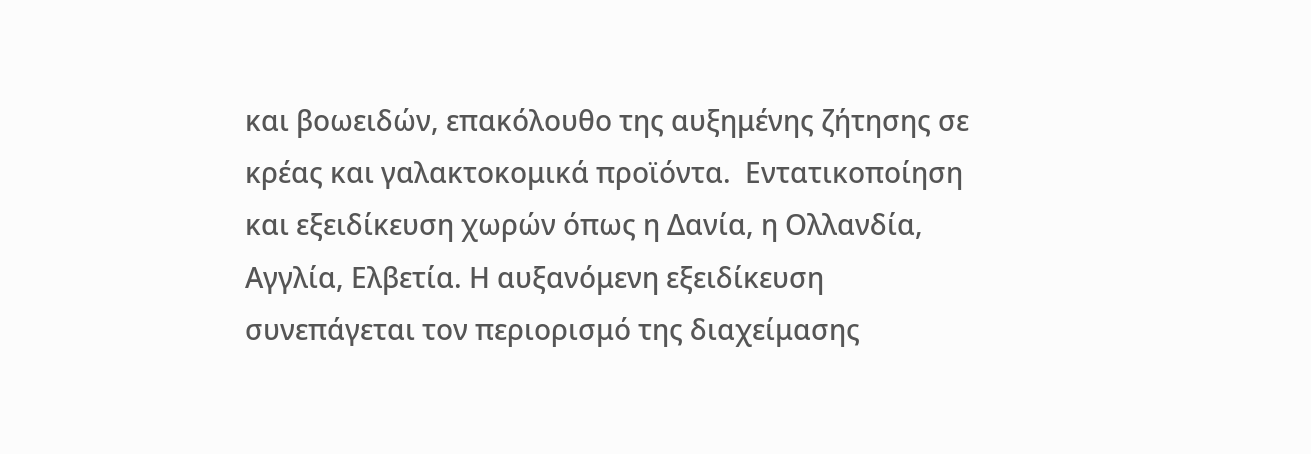και βοωειδών, επακόλουθο της αυξημένης ζήτησης σε κρέας και γαλακτοκομικά προϊόντα.  Εντατικοποίηση και εξειδίκευση χωρών όπως η Δανία, η Ολλανδία, Αγγλία, Ελβετία. Η αυξανόμενη εξειδίκευση συνεπάγεται τον περιορισμό της διαχείμασης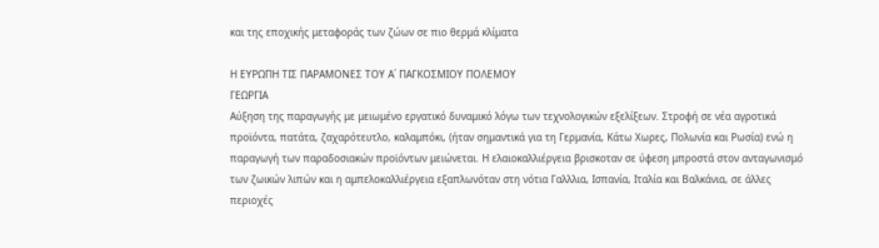και της εποχικής μεταφοράς των ζώων σε πιο θερμά κλίματα

Η ΕΥΡΩΠΗ ΤΙΣ ΠΑΡΑΜΟΝΕΣ ΤΟΥ Α΄ ΠΑΓΚΟΣΜΙΟΥ ΠΟΛΕΜΟΥ
ΓΕΩΡΓΙΑ
Αύξηση της παραγωγής με μειωμένο εργατικό δυναμικό λόγω των τεχνολογικών εξελίξεων. Στροφή σε νέα αγροτικά προϊόντα, πατάτα, ζαχαρότευτλο, καλαμπόκι, (ήταν σημαντικά για τη Γερμανία, Κάτω Χωρες, Πολωνία και Ρωσία) ενώ η παραγωγή των παραδοσιακών προϊόντων μειώνεται. Η ελαιοκαλλιέργεια βρισκοταν σε ύφεση μπροστά στον ανταγωνισμό των ζωικών λιπών και η αμπελοκαλλιέργεια εξαπλωνόταν στη νότια Γαλλλια, Ισπανία, Ιταλία και Βαλκάνια, σε άλλες περιοχές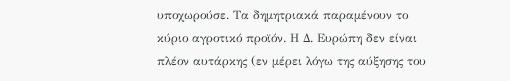υποχωρούσε. Τα δημητριακά παραμένουν το κύριο αγροτικό προϊόν. Η Δ. Ευρώπη δεν είναι πλέον αυτάρκης (εν μέρει λόγω της αύξησης του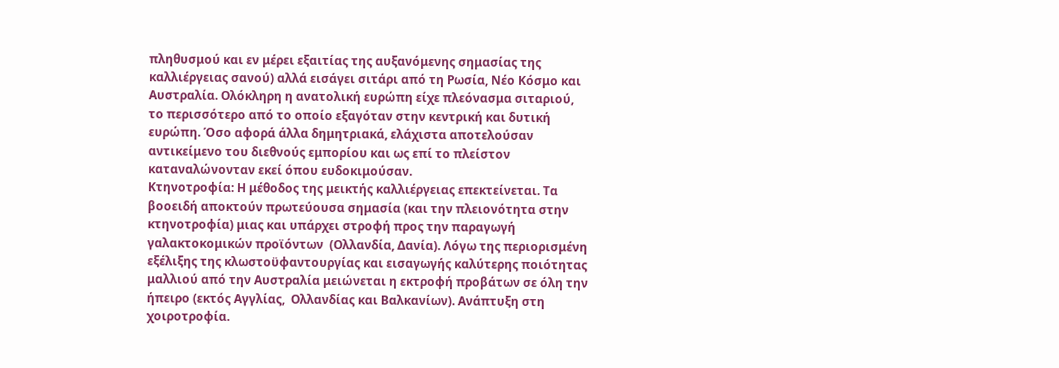πληθυσμού και εν μέρει εξαιτίας της αυξανόμενης σημασίας της καλλιέργειας σανού) αλλά εισάγει σιτάρι από τη Ρωσία, Νέο Κόσμο και Αυστραλία. Ολόκληρη η ανατολική ευρώπη είχε πλεόνασμα σιταριού, το περισσότερο από το οποίο εξαγόταν στην κεντρική και δυτική ευρώπη. Όσο αφορά άλλα δημητριακά, ελάχιστα αποτελούσαν αντικείμενο του διεθνούς εμπορίου και ως επί το πλείστον καταναλώνονταν εκεί όπου ευδοκιμούσαν.
Κτηνοτροφία: Η μέθοδος της μεικτής καλλιέργειας επεκτείνεται. Τα βοοειδή αποκτούν πρωτεύουσα σημασία (και την πλειονότητα στην κτηνοτροφία) μιας και υπάρχει στροφή προς την παραγωγή γαλακτοκομικών προϊόντων  (Ολλανδία, Δανία). Λόγω της περιορισμένη εξέλιξης της κλωστοϋφαντουργίας και εισαγωγής καλύτερης ποιότητας μαλλιού από την Αυστραλία μειώνεται η εκτροφή προβάτων σε όλη την ήπειρο (εκτός Αγγλίας,  Ολλανδίας και Βαλκανίων). Ανάπτυξη στη χοιροτροφία.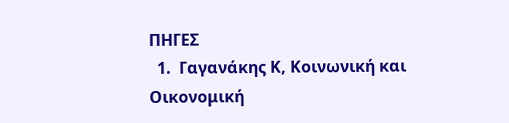ΠΗΓΕΣ
  1.  Γαγανάκης Κ, Κοινωνική και Οικονομική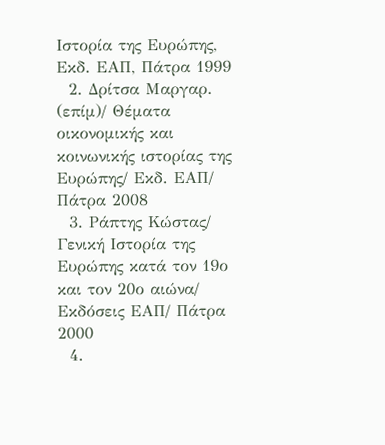Ιστορία της Ευρώπης, Εκδ. ΕΑΠ, Πάτρα 1999
  2. Δρίτσα Μαργαρ. (επίμ)/ Θέματα οικονομικής και κοινωνικής ιστορίας της Ευρώπης/ Εκδ. ΕΑΠ/ Πάτρα 2008
  3. Ράπτης Κώστας/ Γενική Ιστορία της Ευρώπης κατά τον 19ο και τον 20ο αιώνα/ Εκδόσεις ΕΑΠ/ Πάτρα 2000
  4.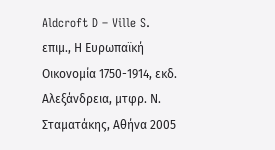Aldcroft D – Ville S. επιμ., Η Ευρωπαϊκή Οικονομία 1750-1914, εκδ. Αλεξάνδρεια, μτφρ. Ν. Σταματάκης, Αθήνα 2005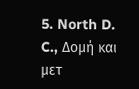5. North D. C., Δομή και μετ